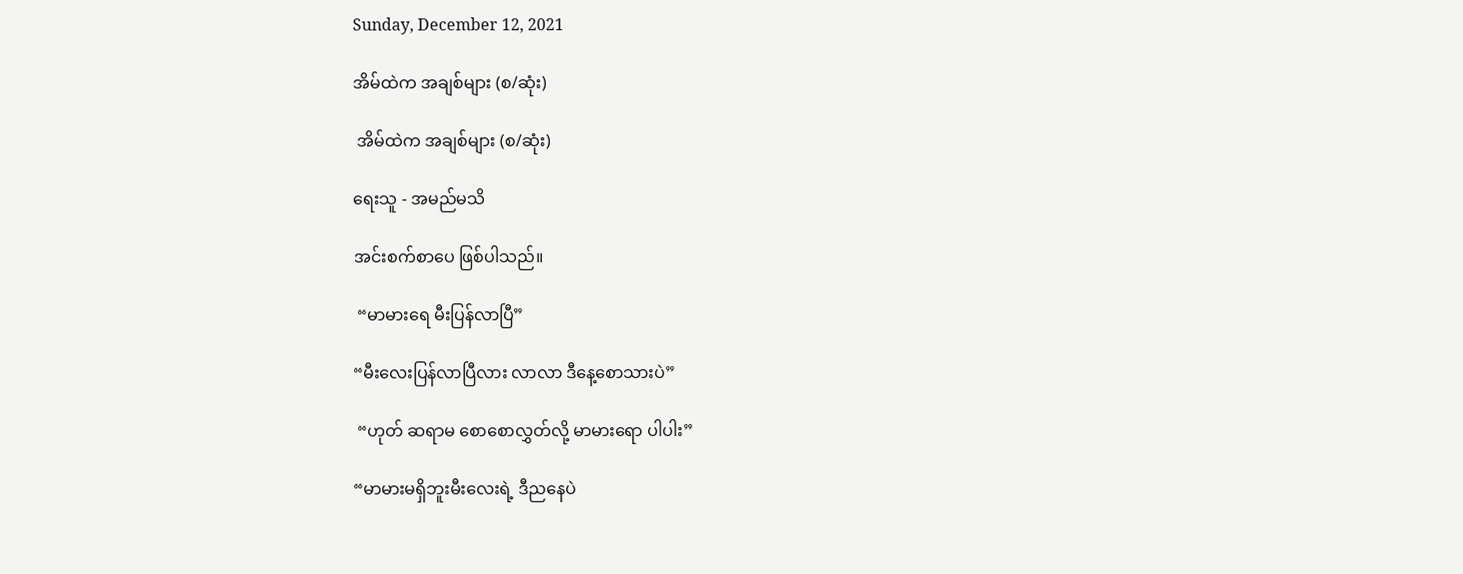Sunday, December 12, 2021

အိမ်ထဲက အချစ်များ (စ/ဆုံး)

 အိမ်ထဲက အချစ်များ (စ/ဆုံး)

ရေးသူ - အမည်မသိ

အင်းစက်စာပေ ဖြစ်ပါသည်။

 “မာမားရေ မီးပြန်လာပြီ”

“မီးလေးပြန်လာပြီလား လာလာ ဒီနေ့စောသားပဲ”

 “ဟုတ် ဆရာမ စောစောလွှတ်လို့ မာမားရော ပါပါး”

“မာမားမရှိဘူးမီးလေးရဲ့ ဒီညနေပဲ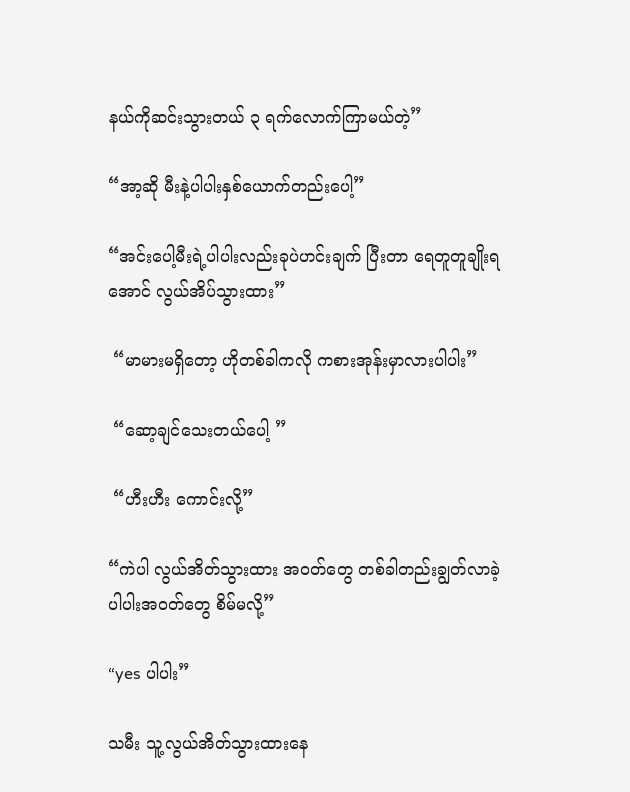နယ်ကိုဆင်းသွားတယ် ၃ ရက်လောက်ကြာမယ်တဲ့”

“အာ့ဆို မီးနဲ့ပါပါးနှစ်ယောက်တည်းပေါ့”

“အင်းပေါ့မီးရဲ့ပါပါးလည်းခုပဲဟင်းချက် ပြီးတာ ရေတူတူချိုးရအောင် လွယ်အိပ်သွားထား”

 “မာမားမရှိတော့ ဟိုတစ်ခါကလို ကစားအုန်းမှာလားပါပါး”

 “ဆော့ချင်သေးတယ်ပေါ့ ”

 “ဟီးဟီး ကောင်းလို့”

“ကဲပါ လွယ်အိတ်သွားထား အဝတ်တွေ တစ်ခါတည်းချွတ်လာခဲ့ ပါပါးအဝတ်တွေ စိမ်မလို့”

“yes ပါပါး”

သမီး သူ့လွယ်အိတ်သွားထားနေ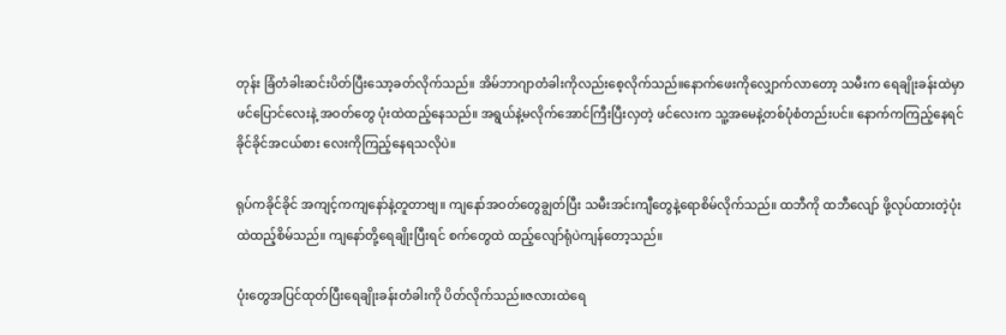တုန်း ခြံတံခါးဆင်းပိတ်ပြီးသော့ခတ်လိုက်သည်။ အိမ်ဘာဂျာတံခါးကိုလည်းစေ့လိုက်သည်။နောက်ဖေးကိုလျှောက်လာတော့ သမီးက ရေချိုးခန်းထဲမှာဖင်ပြောင်လေးနဲ့ အဝတ်တွေ ပုံးထဲထည့်နေသည်။ အရွယ်နဲ့မလိုက်အောင်ကြီးပြီးလှတဲ့ ဖင်လေးက သူ့အမေနဲ့တစ်ပုံစံတည်းပင်။ နောက်ကကြည့်နေရင်ခိုင်ခိုင်အငယ်စား လေးကိုကြည့်နေရသလိုပဲ။

ရုပ်ကခိုင်ခိုင် အကျင့်ကကျနော်နဲ့တူတာဗျ။ ကျနော်အဝတ်တွေချွတ်ပြီး သမီးအင်းကျီတွေနဲ့ရောစိမ်လိုက်သည်။ ထဘီကို ထဘီလျော် ဖို့လုပ်ထားတဲ့ပုံးထဲထည့်စိမ်သည်။ ကျနော်တို့ရေချိုးပြီးရင် စက်တွေထဲ ထည့်လျော်ရုံပဲကျန်တော့သည်။

ပုံးတွေအပြင်ထုတ်ပြီးရေချိုးခန်းတံခါးကို ပိတ်လိုက်သည်။ဇလားထဲရေ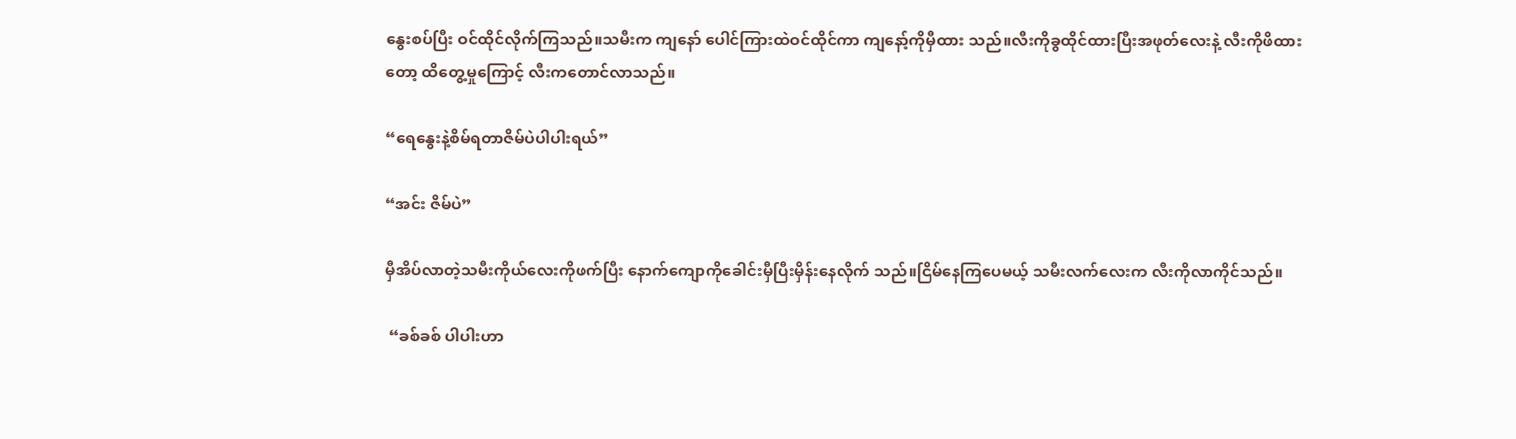နွေးစပ်ပြီး ဝင်ထိုင်လိုက်ကြသည်။သမီးက ကျနော် ပေါင်ကြားထဲဝင်ထိုင်ကာ ကျနော့်ကိုမှီထား သည်။လီးကိုခွထိုင်ထားပြီးအဖုတ်လေးနဲ့ လီးကိုဖိထားတော့ ထိတွေ့မှုကြောင့် လီးကတောင်လာသည်။

“ရေနွေးနဲ့စိမ်ရတာဇိမ်ပဲပါပါးရယ်”

“အင်း ဇိမ်ပဲ”

မှီအိပ်လာတဲ့သမီးကိုယ်လေးကိုဖက်ပြီး နောက်ကျောကိုခေါင်းမှီပြီးမှိန်းနေလိုက် သည်။ငြိမ်နေကြပေမယ့် သမီးလက်လေးက လီးကိုလာကိုင်သည်။

 “ခစ်ခစ် ပါပါးဟာ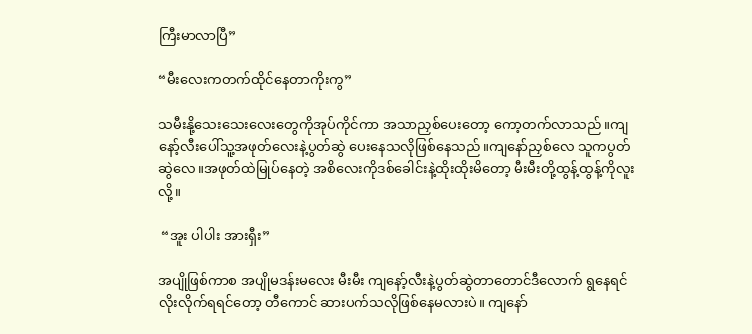ကြီးမာလာပြီ”

“မီးလေးကတက်ထိုင်နေတာကိုးကွ”

သမီးနို့သေးသေးလေးတွေကိုအုပ်ကိုင်ကာ အသာညှစ်ပေးတော့ ကော့တက်လာသည်။ကျနော့်လီးပေါ်သူ့အဖုတ်လေးနဲ့ပွတ်ဆွဲ ပေးနေသလိုဖြစ်နေသည်။ကျနော်ညှစ်လေ သူကပွတ်ဆွဲလေ။အဖုတ်ထဲမြုပ်နေတဲ့ အစိလေးကိုဒစ်ခေါင်းနဲ့ထိုးထိုးမိတော့ မီးမီးတို့ထွန့်ထွန့်ကိုလူးလို့။

 “အူး ပါပါး အားရှီး”

အပျိုဖြစ်ကာစ အပျိုမဒန်းမလေး မီးမီး ကျနော့်လီးနဲ့ပွတ်ဆွဲတာတောင်ဒီလောက် ရွနေရင် လိုးလိုက်ရရင်တော့ တီကောင် ဆားပက်သလိုဖြစ်နေမလားပဲ။ ကျနော်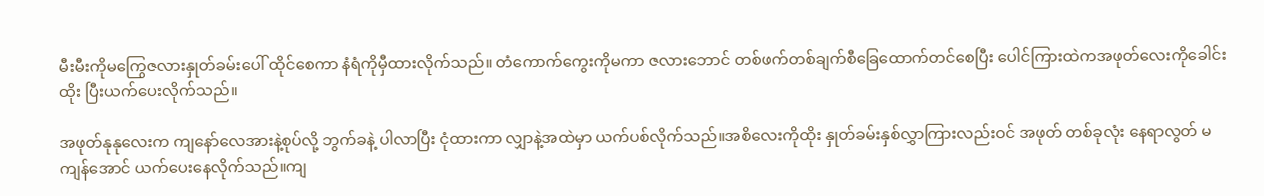မီးမီးကိုမကြွေဇလားနှုတ်ခမ်းပေါ် ထိုင်စေကာ နံရံကိုမှီထားလိုက်သည်။ တံကောက်ကွေးကိုမကာ ဇလားဘောင် တစ်ဖက်တစ်ချက်စီခြေထောက်တင်စေပြီး ပေါင်ကြားထဲကအဖုတ်လေးကိုခေါင်းထိုး ပြီးယက်ပေးလိုက်သည်။

အဖုတ်နုနုလေးက ကျနော်လေအားနဲ့စုပ်လို့ ဘွက်ခနဲ့ ပါလာပြီး ငုံထားကာ လျှာနဲ့အထဲမှာ ယက်ပစ်လိုက်သည်။အစိလေးကိုထိုး နှုတ်ခမ်းနှစ်လွှာကြားလည်းဝင် အဖုတ် တစ်ခုလုံး နေရာလွတ် မကျန်အောင် ယက်ပေးနေလိုက်သည်။ကျ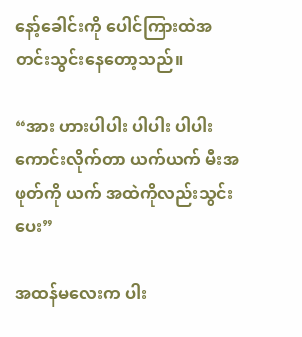နော့်ခေါင်းကို ပေါင်ကြားထဲအတင်းသွင်းနေတော့သည်။

“အား ဟားပါပါး ပါပါး ပါပါး ကောင်းလိုက်တာ ယက်ယက် မီးအဖုတ်ကို ယက် အထဲကိုလည်းသွင်းပေး”

အထန်မလေးက ပါး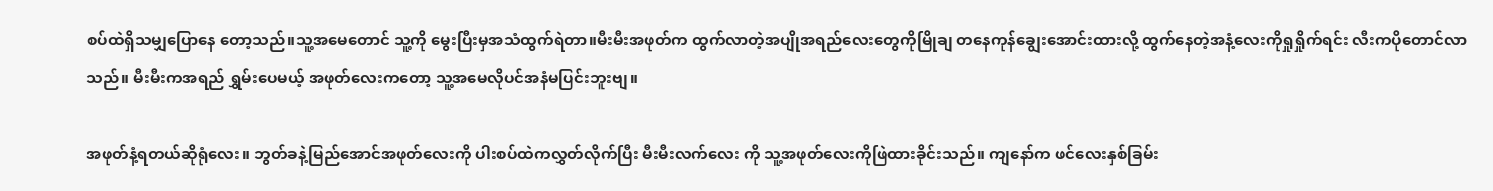စပ်ထဲရှိသမျှပြောနေ တော့သည်။သူ့အမေတောင် သူ့ကို မွေးပြီးမှအသံထွက်ရဲတာ။မီးမီးအဖုတ်က ထွက်လာတဲ့အပျိုအရည်လေးတွေကိုမြိုချ တနေကုန်ချွေးအောင်းထားလို့ ထွက်နေတဲ့အနံ့လေးကိုရှုရှိုက်ရင်း လီးကပိုတောင်လာသည်။ မီးမီးကအရည် ရွှမ်းပေမယ့် အဖုတ်လေးကတော့ သူ့အမေလိုပင်အနံမပြင်းဘူးဗျ။

အဖုတ်နံ့ရတယ်ဆိုရုံလေး။ ဘွတ်ခနဲ့မြည်အောင်အဖုတ်လေးကို ပါးစပ်ထဲကလွှတ်လိုက်ပြီး မီးမီးလက်လေး ကို သူ့အဖုတ်လေးကိုဖြဲထားခိုင်းသည်။ ကျနော်က ဖင်လေးနှစ်ခြမ်း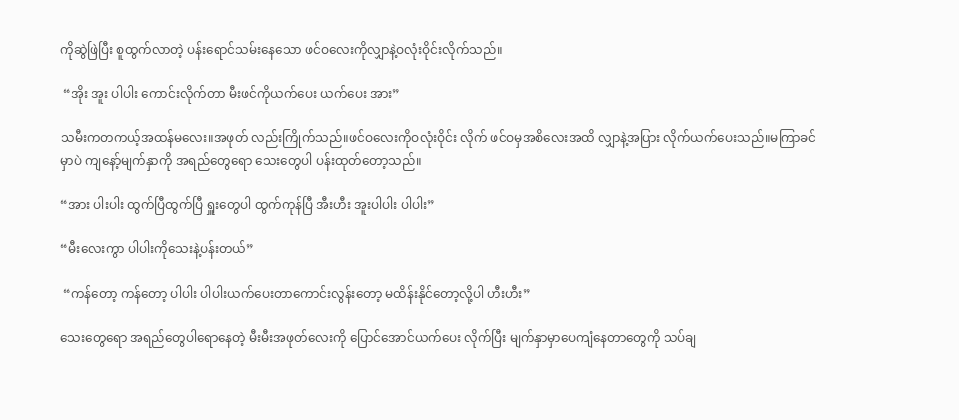ကိုဆွဲဖြဲပြီး စူထွက်လာတဲ့ ပန်းရောင်သမ်းနေသော ဖင်ဝလေးကိုလျှာနဲ့ဝလုံးဝိုင်းလိုက်သည်။

 “အိုး အူး ပါပါး ကောင်းလိုက်တာ မီးဖင်ကိုယက်ပေး ယက်ပေး အား”

သမီးကတကယ့်အထန်မလေး။အဖုတ် လည်းကြိုက်သည်။ဖင်ဝလေးကိုဝလုံးဝိုင်း လိုက် ဖင်ဝမှအစိလေးအထိ လျှာနဲ့အပြား လိုက်ယက်ပေးသည်။မကြာခင်မှာပဲ ကျနော့်မျက်နှာကို အရည်တွေရော သေးတွေပါ ပန်းထုတ်တော့သည်။

“အား ပါးပါး ထွက်ပြီထွက်ပြီ ရှူးတွေပါ ထွက်ကုန်ပြီ အီးဟီး အူးပါပါး ပါပါး”

“မီးလေးကွာ ပါပါးကိုသေးနဲ့ပန်းတယ်”

 “ကန်တော့ ကန်တော့ ပါပါး ပါပါးယက်ပေးတာကောင်းလွန်းတော့ မထိန်းနိုင်တော့လို့ပါ ဟီးဟီး”

သေးတွေရော အရည်တွေပါရောနေတဲ့ မီးမီးအဖုတ်လေးကို ပြောင်အောင်ယက်ပေး လိုက်ပြီး မျက်နှာမှာပေကျံနေတာတွေကို သပ်ချ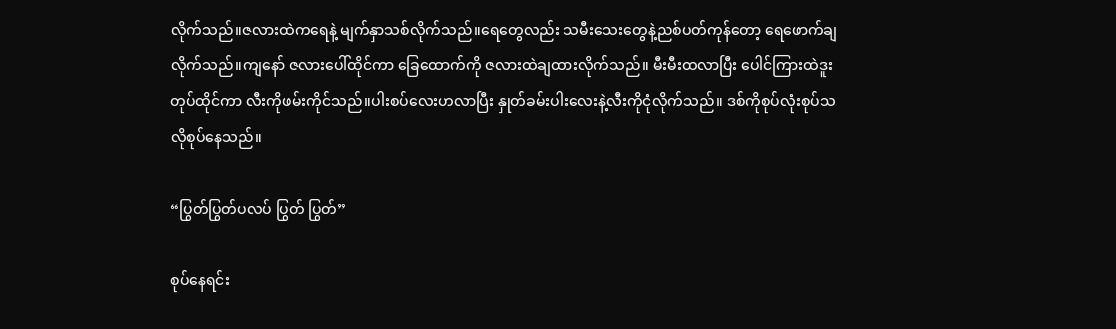လိုက်သည်။ဇလားထဲကရေနဲ့ မျက်နှာသစ်လိုက်သည်။ရေတွေလည်း သမီးသေးတွေနဲ့ညစ်ပတ်ကုန်တော့ ရေဖောက်ချလိုက်သည်။ကျနော် ဇလားပေါ်ထိုင်ကာ ခြေထောက်ကို ဇလားထဲချထားလိုက်သည်။ မီးမီးထလာပြီး ပေါင်ကြားထဲဒူးတုပ်ထိုင်ကာ လီးကိုဖမ်းကိုင်သည်။ပါးစပ်လေးဟလာပြီး နှုတ်ခမ်းပါးလေးနဲ့လီးကိုငုံလိုက်သည်။ ဒစ်ကိုစုပ်လုံးစုပ်သလိုစုပ်နေသည်။

“ပြွတ်ပြွတ်ပလပ် ပြွတ် ပြွတ်”

စုပ်နေရင်း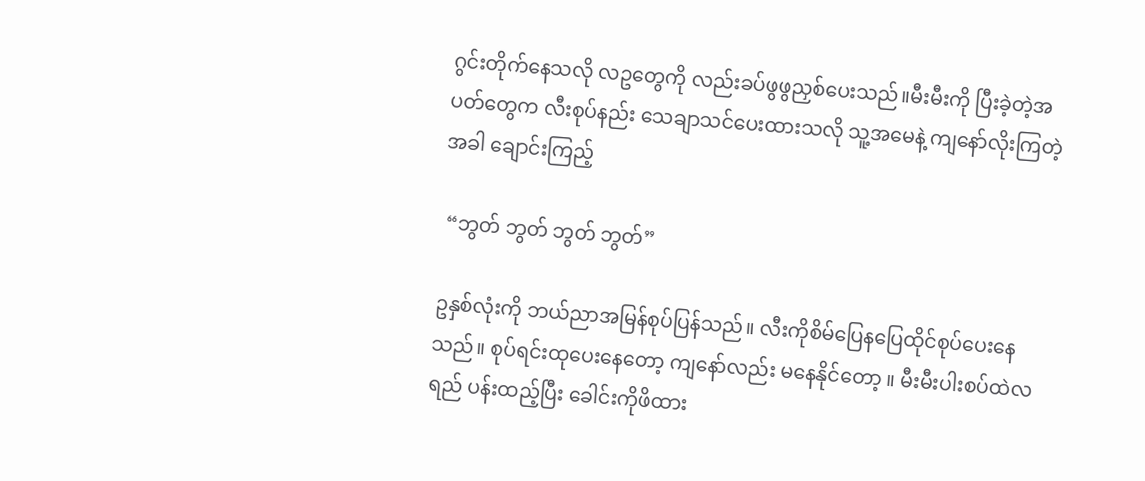ဂွင်းတိုက်နေသလို လဥတွေကို လည်းခပ်ဖွဖွညှစ်ပေးသည်။မီးမီးကို ပြီးခဲ့တဲ့အပတ်တွေက လီးစုပ်နည်း သေချာသင်ပေးထားသလို သူ့အမေနဲ့ ကျနော်လိုးကြတဲ့အခါ ချောင်းကြည့်

 “ဘွတ် ဘွတ် ဘွတ် ဘွတ်”

ဥနှစ်လုံးကို ဘယ်ညာအမြန်စုပ်ပြန်သည်။ လီးကိုစိမ်ပြေနပြေထိုင်စုပ်ပေးနေသည်။ စုပ်ရင်းထုပေးနေတော့ ကျနော်လည်း မနေနိုင်တော့ ။ မီးမီးပါးစပ်ထဲလရည် ပန်းထည့်ပြီး ခေါင်းကိုဖိထား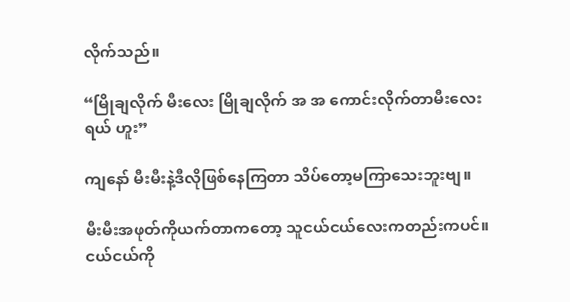လိုက်သည်။

“မြိုချလိုက် မီးလေး မြိုချလိုက် အ အ ကောင်းလိုက်တာမီးလေးရယ် ဟူး”

ကျနော် မီးမီးနဲ့ဒီလိုဖြစ်နေကြတာ သိပ်တော့မကြာသေးဘူးဗျ။

မီးမီးအဖုတ်ကိုယက်တာကတော့ သူငယ်ငယ်လေးကတည်းကပင်။ ငယ်ငယ်ကို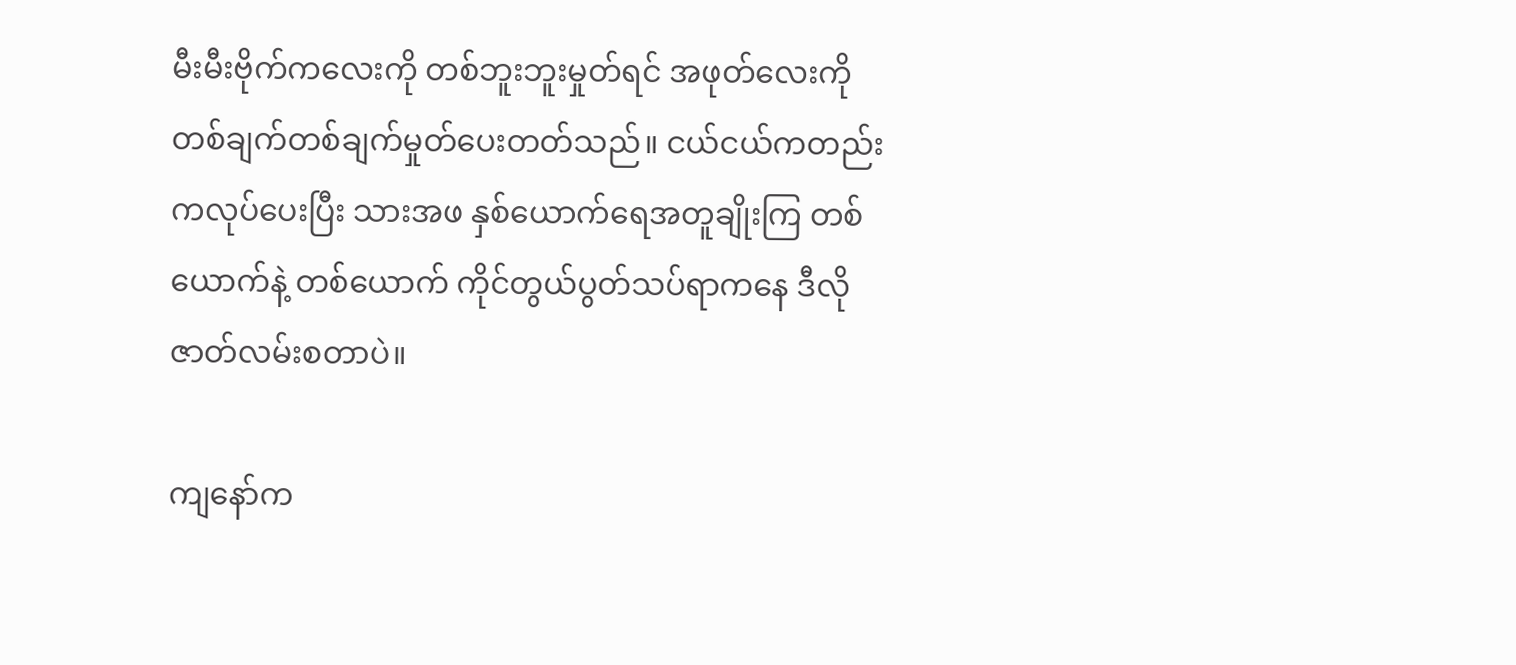မီးမီးဗိုက်ကလေးကို တစ်ဘူးဘူးမှုတ်ရင် အဖုတ်လေးကို တစ်ချက်တစ်ချက်မှုတ်ပေးတတ်သည်။ ငယ်ငယ်ကတည်းကလုပ်ပေးပြီး သားအဖ နှစ်ယောက်ရေအတူချိုးကြ တစ်ယောက်နဲ့ တစ်ယောက် ကိုင်တွယ်ပွတ်သပ်ရာကနေ ဒီလိုဇာတ်လမ်းစတာပဲ။

ကျနော်က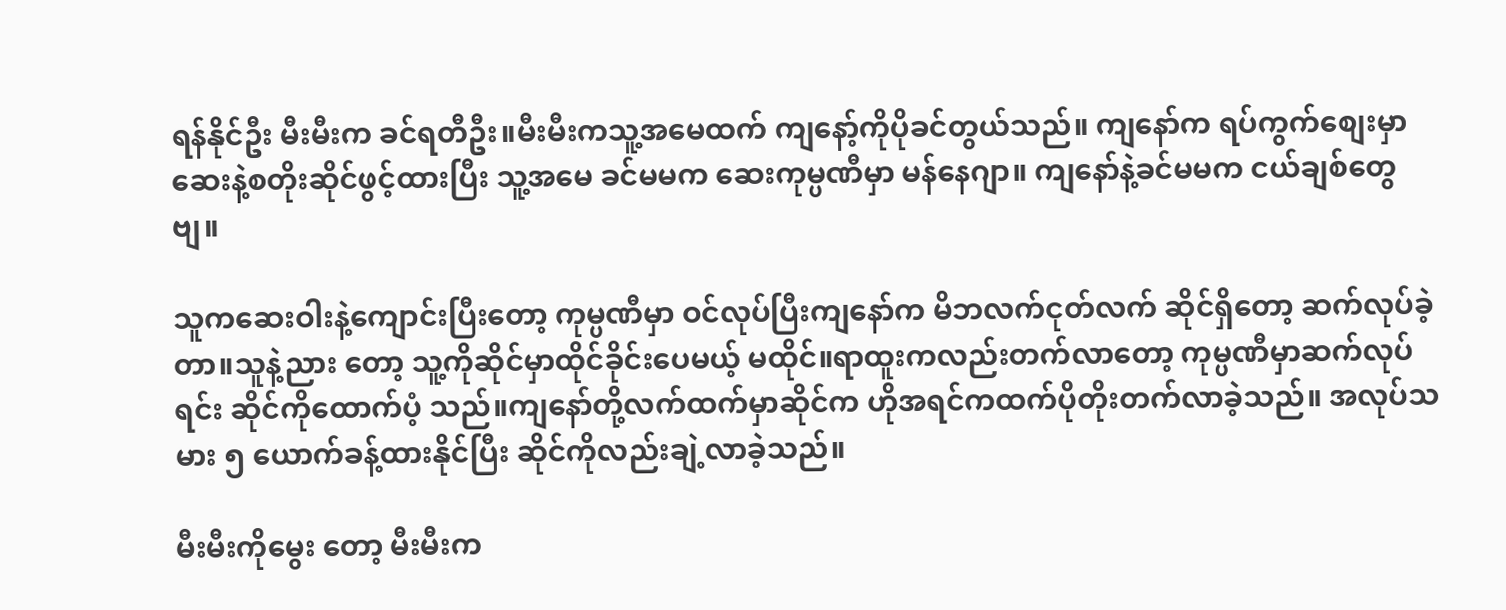ရန်နိုင်ဦး မီးမီးက ခင်ရတီဦး။မီးမီးကသူ့အမေထက် ကျနော့်ကိုပိုခင်တွယ်သည်။ ကျနော်က ရပ်ကွက်စျေးမှာ ဆေးနဲ့စတိုးဆိုင်ဖွင့်ထားပြီး သူ့အမေ ခင်မမက ဆေးကုမ္ပဏီမှာ မန်နေဂျာ။ ကျနော်နဲ့ခင်မမက ငယ်ချစ်တွေဗျ။

သူကဆေးဝါးနဲ့ကျောင်းပြီးတော့ ကုမ္ပဏီမှာ ဝင်လုပ်ပြီးကျနော်က မိဘလက်ငုတ်လက် ဆိုင်ရှိတော့ ဆက်လုပ်ခဲ့တာ။သူနဲ့ညား တော့ သူ့ကိုဆိုင်မှာထိုင်ခိုင်းပေမယ့် မထိုင်။ရာထူးကလည်းတက်လာတော့ ကုမ္ပဏီမှာဆက်လုပ်ရင်း ဆိုင်ကိုထောက်ပံ့ သည်။ကျနော်တို့လက်ထက်မှာဆိုင်က ဟိုအရင်ကထက်ပိုတိုးတက်လာခဲ့သည်။ အလုပ်သမား ၅ ယောက်ခန့်ထားနိုင်ပြီး ဆိုင်ကိုလည်းချဲ့လာခဲ့သည်။

မီးမီးကိုမွေး တော့ မီးမီးက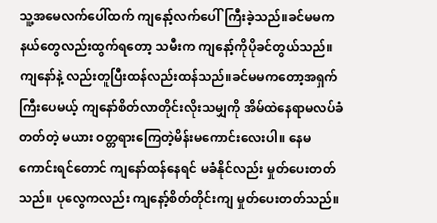သူ့အမေလက်ပေါ်ထက် ကျနော့်လက်ပေါ်ကြီးခဲ့သည်။ခင်မမက နယ်တွေလည်းထွက်ရတော့ သမီးက ကျနော့်ကိုပိုခင်တွယ်သည်။ကျနော်နဲ့ လည်းတူပြီးထန်လည်းထန်သည်။ခင်မမကတော့အရှက်ကြီးပေမယ့် ကျနော်စိတ်လာတိုင်းလိုးသမျှကို အိမ်ထဲနေရာမလပ်ခံတတ်တဲ့ မယား ဝတ္တရားကြေတဲ့မိန်းမကောင်းလေးပါ။ နေမကောင်းရင်တောင် ကျနော်ထန်နေရင် မခံနိုင်လည်း မှုတ်ပေးတတ်သည်။ ပုလွေကလည်း ကျနော့်စိတ်တိုင်းကျ မှုတ်ပေးတတ်သည်။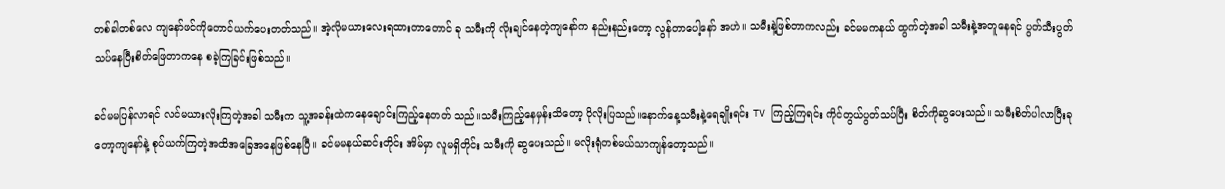တစ်ခါတစ်လေ ကျနော်ဖင်ကိုတောင်ယက်ပေးတတ်သည်။ အဲ့လိုမယားလေးရထားတာတောင် ခု သမီးကို လိုးချင်နေတဲ့ကျနော်က နည်းနည်းတော့ လွန်တာပေါ့နော် အဟဲ။ သမီးနဲ့ဖြစ်တာကလည်း ခင်မမကနယ် ထွက်တဲ့အခါ သမီးနဲ့အတူနေရင် ပွတ်သီးပွတ်သပ်နေပြီးစိတ်ဖြေတာကနေ စခဲ့ကြခြင်းဖြစ်သည်။

ခင်မမပြန်လာရင် လင်မယားလိုးကြတဲ့အခါ သမီးက သူ့အခန်းထဲကနေချောင်းကြည့်နေတတ် သည်။သမီးကြည့်နေမှန်းသိတော့ ပိုလိုးပြသည်။နောက်နေ့သမီးနဲ့ရေချိုးရင်း TV ကြည့်ကြရင်း ကိုင်တွယ်ပွတ်သပ်ပြီး စိတ်ကိုဆွပေးသည်။ သမီးစိတ်ပါလာပြီးခုတော့ကျနော်နဲ့ စုပ်ယက်ကြတဲ့အထိအခြေအနေဖြစ်နေပြီ။ ခင်မမနယ်ဆင်းတိုင်း အိမ်မှာ လူမရှိတိုင်း သမီးကို ဆွပေးသည်။ မလိုးရုံတစ်မယ်သာကျန်တော့သည်။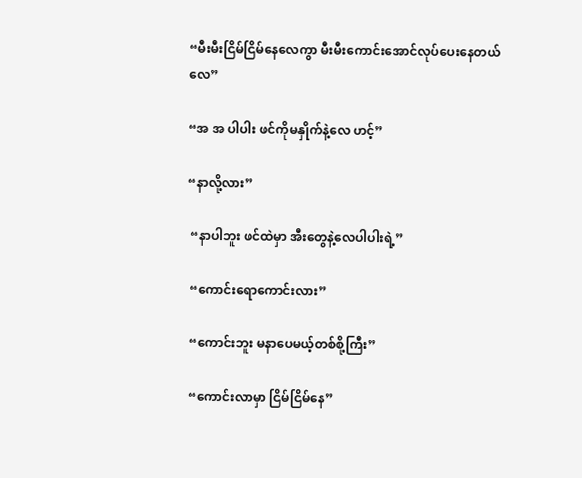“မီးမီးငြိမ်ငြိမ်နေလေကွာ မီးမီးကောင်းအောင်လုပ်ပေးနေတယ်လေ”

“အ အ ပါပါး ဖင်ကိုမနှိုက်နဲ့လေ ဟင့်”

“နာလို့လား”

 “နာပါဘူး ဖင်ထဲမှာ အီးတွေနဲ့လေပါပါးရဲ့”

 “ကောင်းရောကောင်းလား”

 “ကောင်းဘူး မနာပေမယ့်တစ်စို့ကြီး”

 “ကောင်းလာမှာ ငြိမ်ငြိမ်နေ”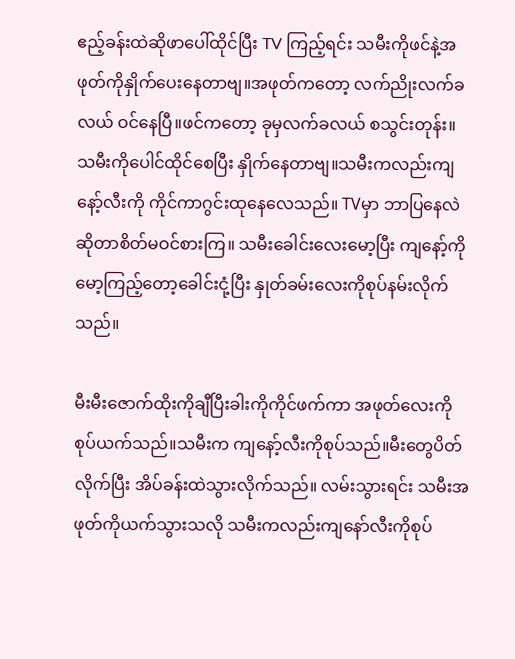ဧည့်ခန်းထဲဆိုဖာပေါ်ထိုင်ပြီး TV ကြည့်ရင်း သမီးကိုဖင်နဲ့အဖုတ်ကိုနှိုက်ပေးနေတာဗျ။အဖုတ်ကတော့ လက်ညိုးလက်ခလယ် ဝင်နေပြီ။ဖင်ကတော့ ခုမှလက်ခလယ် စသွင်းတုန်း။သမီးကိုပေါင်ထိုင်စေပြီး နှိုက်နေတာဗျ။သမီးကလည်းကျနော့်လီးကို ကိုင်ကာဂွင်းထုနေလေသည်။ TVမှာ ဘာပြနေလဲဆိုတာစိတ်မဝင်စားကြ။ သမီးခေါင်းလေးမော့ပြီး ကျနော့်ကို မော့ကြည့်တော့ခေါင်းငုံ့ပြီး နှုတ်ခမ်းလေးကိုစုပ်နမ်းလိုက်သည်။

မီးမီးဇောက်ထိုးကိုချီပြီးခါးကိုကိုင်ဖက်ကာ အဖုတ်လေးကိုစုပ်ယက်သည်။သမီးက ကျနော့်လီးကိုစုပ်သည်။မီးတွေပိတ်လိုက်ပြီး အိပ်ခန်းထဲသွားလိုက်သည်။ လမ်းသွားရင်း သမီးအဖုတ်ကိုယက်သွားသလို သမီးကလည်းကျနော်လီးကိုစုပ်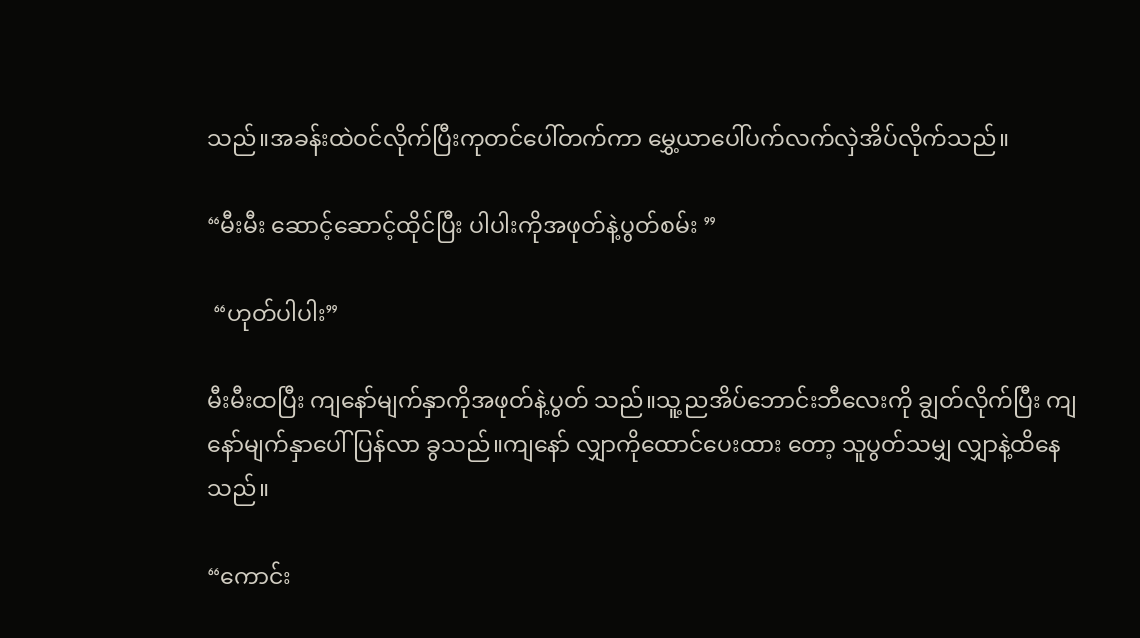သည်။အခန်းထဲဝင်လိုက်ပြီးကုတင်ပေါ်တက်ကာ မွှေ့ယာပေါ်ပက်လက်လှဲအိပ်လိုက်သည်။

“မီးမီး ဆောင့်ဆောင့်ထိုင်ပြီး ပါပါးကိုအဖုတ်နဲ့ပွတ်စမ်း ”

 “ဟုတ်ပါပါး”

မီးမီးထပြီး ကျနော်မျက်နှာကိုအဖုတ်နဲ့ပွတ် သည်။သူ့ညအိပ်ဘောင်းဘီလေးကို ချွတ်လိုက်ပြီး ကျနော်မျက်နှာပေါ်ပြန်လာ ခွသည်။ကျနော် လျှာကိုထောင်ပေးထား တော့ သူပွတ်သမျှ လျှာနဲ့ထိနေသည်။

“ကောင်း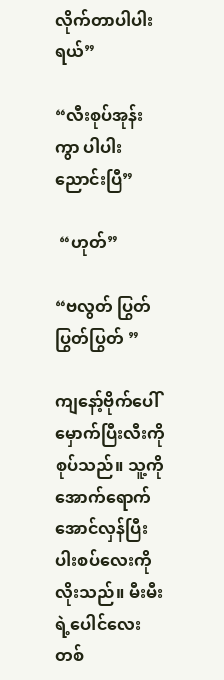လိုက်တာပါပါးရယ်”

“လီးစုပ်အုန်းကွာ ပါပါးညောင်းပြီ”

 “ဟုတ်”

“ဗလွတ် ပြွတ်ပြွတ်ပြွတ် ”

ကျနော့်ဗိုက်ပေါ်မှောက်ပြီးလီးကိုစုပ်သည်။ သူ့ကိုအောက်ရောက်အောင်လှန်ပြီး ပါးစပ်လေးကိုလိုးသည်။ မီးမီးရဲ့ပေါင်လေး တစ်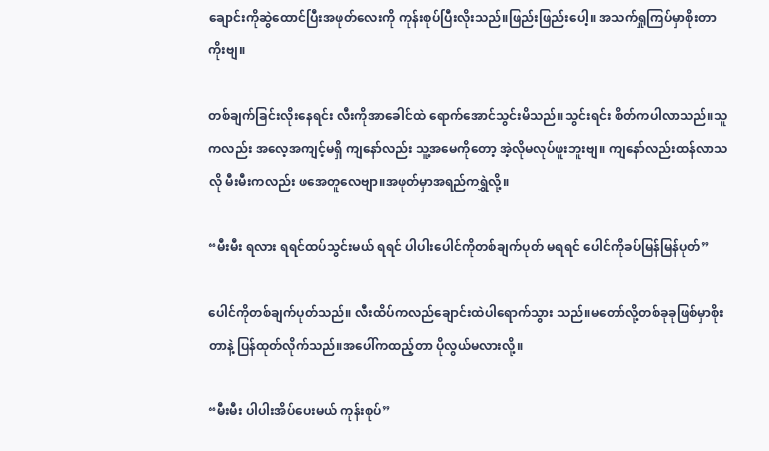ချောင်းကိုဆွဲထောင်ပြီးအဖုတ်လေးကို ကုန်းစုပ်ပြီးလိုးသည်။ဖြည်းဖြည်းပေါ့။ အသက်ရှုကြပ်မှာစိုးတာကိုးဗျ။

တစ်ချက်ခြင်းလိုးနေရင်း လီးကိုအာခေါင်ထဲ ရောက်အောင်သွင်းမိသည်။သွင်းရင်း စိတ်ကပါလာသည်။သူကလည်း အလေ့အကျင့်မရှိ ကျနော်လည်း သူ့အမေကိုတော့ အဲ့လိုမလုပ်ဖူးဘူးဗျ။ ကျနော်လည်းထန်လာသလို မီးမီးကလည်း ဖအေတူလေဗျာ။အဖုတ်မှာအရည်ကရွှဲလို့။

“မီးမီး ရလား ရရင်ထပ်သွင်းမယ် ရရင် ပါပါးပေါင်ကိုတစ်ချက်ပုတ် မရရင် ပေါင်ကိုခပ်မြန်မြန်ပုတ်”

ပေါင်ကိုတစ်ချက်ပုတ်သည်။ လီးထိပ်ကလည်ချောင်းထဲပါရောက်သွား သည်။မတော်လို့တစ်ခုခုဖြစ်မှာစိုးတာနဲ့ ပြန်ထုတ်လိုက်သည်။အပေါ်ကထည့်တာ ပိုလွယ်မလားလို့။

“မီးမီး ပါပါးအိပ်ပေးမယ် ကုန်းစုပ်”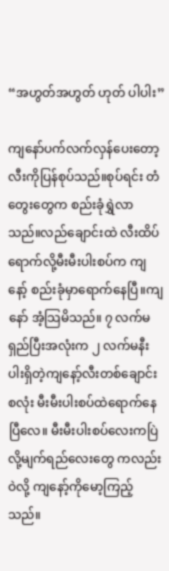“အဟွတ်အဟွတ် ဟုတ် ပါပါး”

ကျနော်ပက်လက်လှန်ပေးတော့ လီးကိုပြန်စုပ်သည်။စုပ်ရင်း တံတွေးတွေက စည်းခုံရွှဲလာသည်။လည်ချောင်းထဲ လီးထိပ်ရောက်လို့မီးမီးပါးစပ်က ကျနော့် စည်းခုံမှာရောက်နေပြီ။ကျနော် အံ့သြမိသည်။ ၇ လက်မရှည်ပြီးအလုံးက ၂ လက်မနီးပါးရှိတဲ့ကျနော့်လီးတစ်ချောင်း စလုံး မီးမီးပါးစပ်ထဲရောက်နေပြီလေ။ မီးမီးပါးစပ်လေးကပြဲလို့မျက်ရည်လေးတွေ ကလည်းဝဲလို့ ကျနော့်ကိုမော့ကြည့်သည်။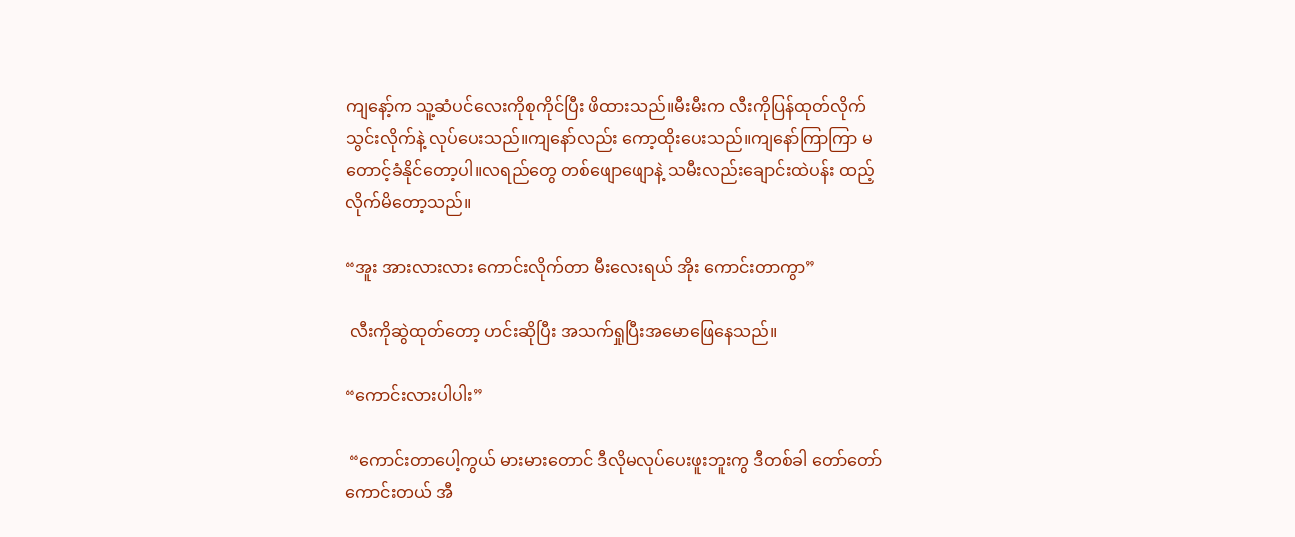ကျနော့်က သူ့ဆံပင်လေးကိုစုကိုင်ပြီး ဖိထားသည်။မီးမီးက လီးကိုပြန်ထုတ်လိုက် သွင်းလိုက်နဲ့ လုပ်ပေးသည်။ကျနော်လည်း ကော့ထိုးပေးသည်။ကျနော်ကြာကြာ မတောင့်ခံနိုင်တော့ပါ။လရည်တွေ တစ်ဖျောဖျောနဲ့ သမီးလည်းချောင်းထဲပန်း ထည့်လိုက်မိတော့သည်။

“အူး အားလားလား ကောင်းလိုက်တာ မီးလေးရယ် အိုး ကောင်းတာကွာ”

 လီးကိုဆွဲထုတ်တော့ ဟင်းဆိုပြီး အသက်ရှုပြီးအမောဖြေနေသည်။

“ကောင်းလားပါပါး”

 “ကောင်းတာပေါ့ကွယ် မားမားတောင် ဒီလိုမလုပ်ပေးဖူးဘူးကွ ဒီတစ်ခါ တော်တော်ကောင်းတယ် အီ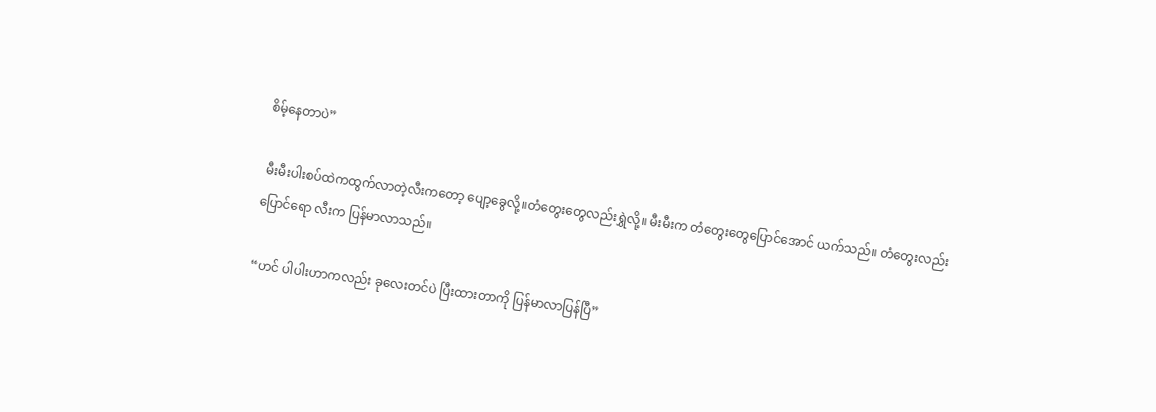စိမ့်နေတာပဲ”

 မီးမီးပါးစပ်ထဲကထွက်လာတဲ့လီးကတော့ ပျော့ခွေလို့။တံတွေးတွေလည်းရွှဲလို့။ မီးမီးက တံတွေးတွေပြောင်အောင် ယက်သည်။ တံတွေးလည်းပြောင်ရော လီးက ပြန်မာလာသည်။

“ဟင် ပါပါးဟာကလည်း ခုလေးတင်ပဲ ပြီးထားတာကို ပြန်မာလာပြန်ပြီ”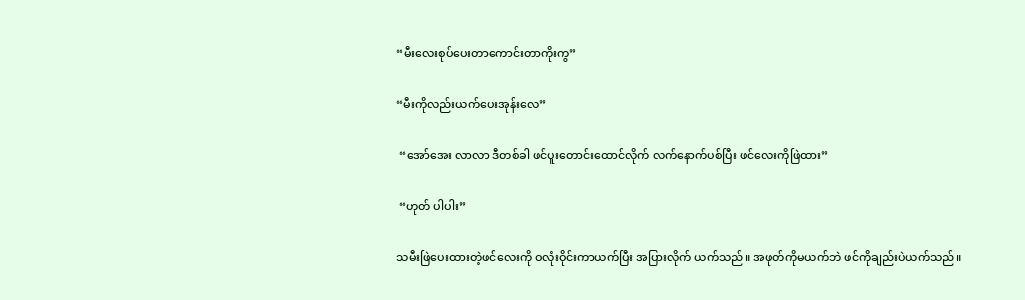“မီးလေးစုပ်ပေးတာကောင်းတာကိုးကွ”

“မီးကိုလည်းယက်ပေးအုန်းလေ”

 “အော်အေး လာလာ ဒီတစ်ခါ ဖင်ပူးတောင်းထောင်လိုက် လက်နောက်ပစ်ပြီး ဖင်လေးကိုဖြဲထား”

 “ဟုတ် ပါပါး”

သမီးဖြဲပေးထားတဲ့ဖင်လေးကို ဝလုံးဝိုင်းကာယက်ပြီး အပြားလိုက် ယက်သည်။ အဖုတ်ကိုမယက်ဘဲ ဖင်ကိုချည်းပဲယက်သည်။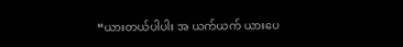“ယားတယ်ပါပါး အ ယက်ယက် ယားပေ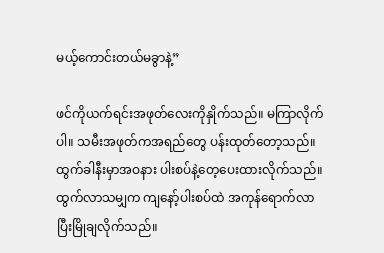မယ့်ကောင်းတယ်မခွာနဲ့”

ဖင်ကိုယက်ရင်းအဖုတ်လေးကိုနှိုက်သည်။ မကြာလိုက်ပါ။ သမီးအဖုတ်ကအရည်တွေ ပန်းထုတ်တော့သည်။ထွက်ခါနီးမှာအဝနား ပါးစပ်နဲ့တေ့ပေးထားလိုက်သည်။ ထွက်လာသမျှက ကျနော့်ပါးစပ်ထဲ အကုန်ရောက်လာပြီးမြိုချလိုက်သည်။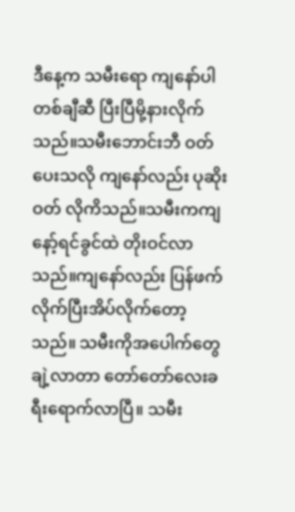ဒီနေ့က သမီးရော ကျနော်ပါ တစ်ချီဆီ ပြီးပြီမို့နားလိုက်သည်။သမီးဘောင်းဘီ ဝတ်ပေးသလို ကျနော်လည်း ပုဆိုးဝတ် လိုကိသည်။သမီးကကျနော့်ရင်ခွင်ထဲ တိုးဝင်လာသည်။ကျနော်လည်း ပြန်ဖက်လိုက်ပြီးအိပ်လိုက်တော့သည်။ သမီးကိုအပေါက်တွေချဲ့လာတာ တော်တော်လေးခရီးရောက်လာပြီ။ သမီး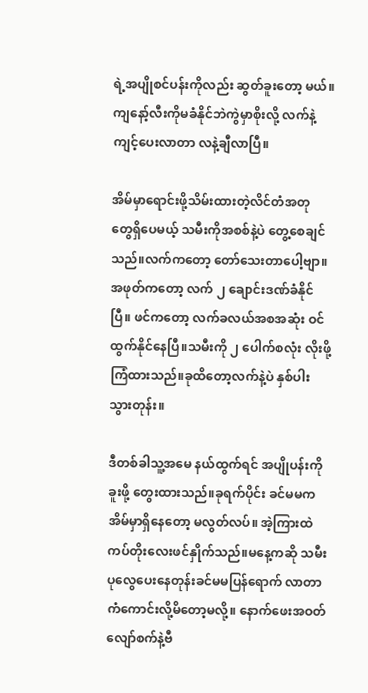ရဲ့အပျိုစင်ပန်းကိုလည်း ဆွတ်ခူးတော့ မယ်။ကျနော့်လီးကိုမခံနိုင်ဘဲကွဲမှာစိုးလို့ လက်နဲ့ကျင့်ပေးလာတာ လနဲ့ချီလာပြီ။

အိမ်မှာရောင်းဖို့သိမ်းထားတဲ့လိင်တံအတု တွေရှိပေမယ့် သမီးကိုအစစ်နဲ့ပဲ တွေ့စေချင်သည်။လက်ကတော့ တော်သေးတာပေါ့ဗျာ။ အဖုတ်ကတော့ လက် ၂ ချောင်းဒဏ်ခံနိုင်ပြီ။ ဖင်ကတော့ လက်ခလယ်အစအဆုံး ဝင်ထွက်နိုင်နေပြီ။သမီးကို ၂ ပေါက်စလုံး လိုးဖို့ကြံထားသည်။ခုထိတော့လက်နဲ့ပဲ နှစ်ပါးသွားတုန်း။

ဒီတစ်ခါသူ့အမေ နယ်ထွက်ရင် အပျိုပန်းကိုခူးဖို့ တွေးထားသည်။ခုရက်ပိုင်း ခင်မမက အိမ်မှာရှိနေတော့ မလွတ်လပ်။ အဲ့ကြားထဲ ကပ်တိုးလေးဖင်နှိုက်သည်။မနေ့ကဆို သမီးပုလွေပေးနေတုန်းခင်မမပြန်ရောက် လာတာ ကံကောင်းလို့မိတော့မလို့။ နောက်ဖေးအဝတ်လျော်စက်နဲ့ဗီ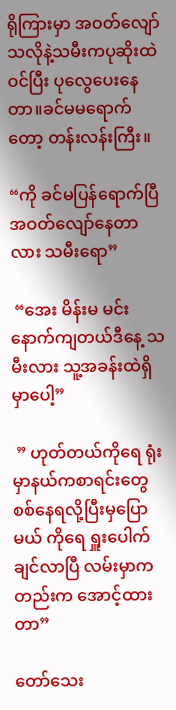ရိုကြားမှာ အဝတ်လျော်သလိုနဲ့သမီးကပုဆိုးထဲဝင်ပြီး ပုလွေပေးနေတာ။ခင်မမရောက်တော့ တန်းလန်းကြီး။

“ကို ခင်မပြန်ရောက်ပြီ အဝတ်လျော်နေတာလား သမီးရော”

 “အေး မိန်းမ မင်းနောက်ကျတယ်ဒီနေ့ သမီးလား သူ့အခန်းထဲရှိမှာပေါ့”

 ” ဟုတ်တယ်ကိုရေ ရုံးမှာနယ်ကစာရင်းတွေ စစ်နေရလို့ပြီးမှပြောမယ် ကိုရေ ရှူးပေါက်ချင်လာပြီ လမ်းမှာကတည်းက အောင့်ထားတာ”

တော်သေး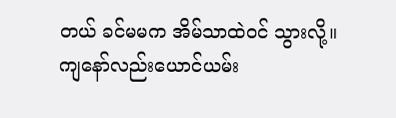တယ် ခင်မမက အိမ်သာထဲဝင် သွားလို့။ကျနော်လည်းယောင်ယမ်း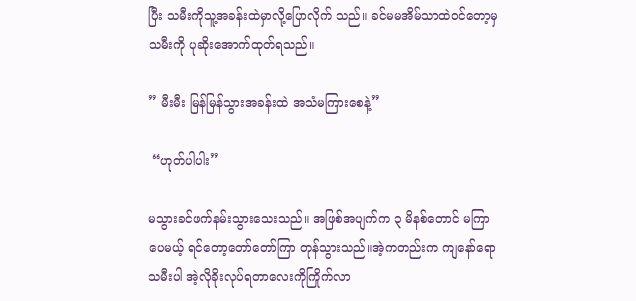ပြီး သမီးကိုသူ့အခန်းထဲမှာလို့ပြောလိုက် သည်။ ခင်မမအိမ်သာထဲဝင်တော့မှသမီးကို ပုဆိုးအောက်ထုတ်ရသည်။

” မီးမီး မြန်မြန်သွားအခန်းထဲ အသံမကြားစေနဲ့”

 “ဟုတ်ပါပါး”

မသွားခင်ဖက်နမ်းသွားသေးသည်။ အဖြစ်အပျက်က ၃ မိနစ်တောင် မကြာပေမယ့် ရင်တော့တော်တော်ကြာ တုန်သွားသည်။အဲ့ကတည်းက ကျနော်ရောသမီးပါ အဲ့လိုခိုးလုပ်ရတာလေးကိုကြိုက်လာ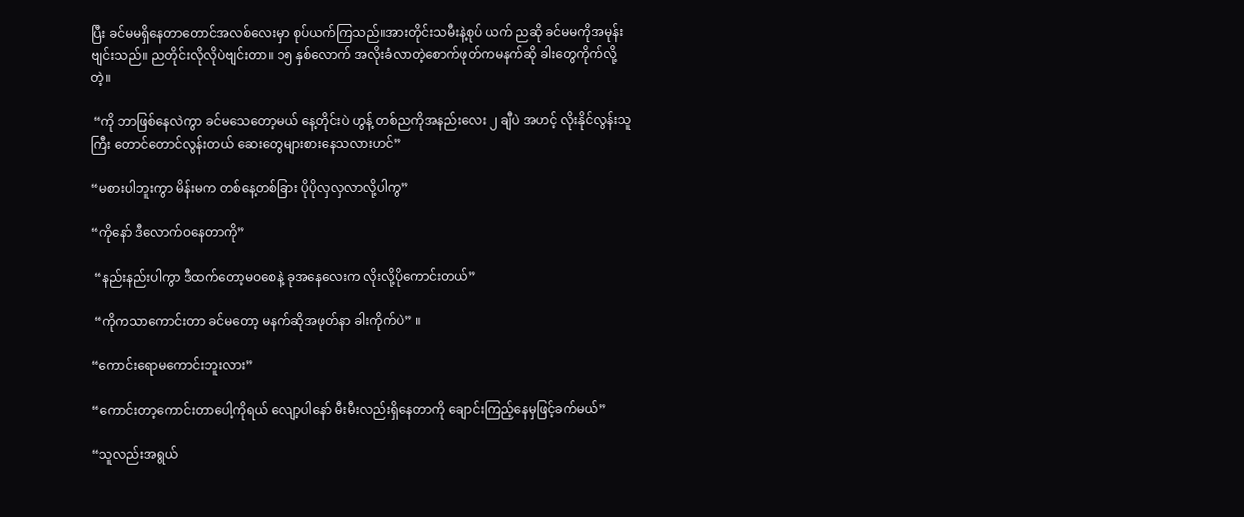ပြီး ခင်မမရှိနေတာတောင်အလစ်လေးမှာ စုပ်ယက်ကြသည်။အားတိုင်းသမီးနဲ့စုပ် ယက် ညဆို ခင်မမကိုအမုန်းဗျင်းသည်။ ညတိုင်းလိုလိုပဲဗျင်းတာ။ ၁၅ နှစ်လောက် အလိုးခံလာတဲ့စောက်ဖုတ်ကမနက်ဆို ခါးတွေကိုက်လို့တဲ့။

 “ကို ဘာဖြစ်နေလဲကွာ ခင်မသေတော့မယ် နေ့တိုင်းပဲ ဟွန့် တစ်ညကိုအနည်းလေး ၂ ချီပဲ အဟင့် လိုးနိုင်လွန်းသူကြီး တောင်တောင်လွန်းတယ် ဆေးတွေများစားနေသလားဟင်”

“မစားပါဘူးကွာ မိန်းမက တစ်နေ့တစ်ခြား ပိုပိုလှလှလာလို့ပါကွ”

“ကိုနော် ဒီလောက်ဝနေတာကို”

 “နည်းနည်းပါကွာ ဒီထက်တော့မဝစေနဲ့ ခုအနေလေးက လိုးလို့ပိုကောင်းတယ်”

 “ကိုကသာကောင်းတာ ခင်မတော့ မနက်ဆိုအဖုတ်နာ ခါးကိုက်ပဲ” ။

“ကောင်းရောမကောင်းဘူးလား”

“ကောင်းတာ့ကောင်းတာပေါ့ကိုရယ် လျော့ပါနော် မီးမီးလည်းရှိနေတာကို ချောင်းကြည့်နေမှဖြင့်ခက်မယ်”

“သူလည်းအရွယ်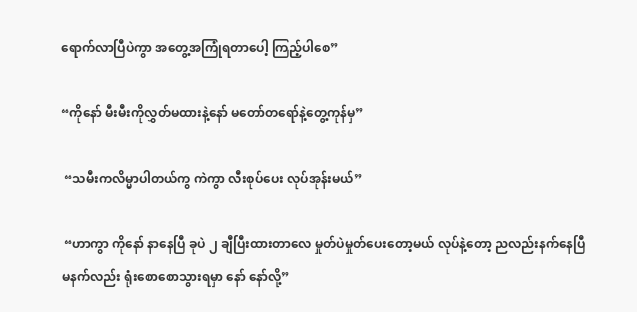ရောက်လာပြီပဲကွာ အတွေ့အကြုံရတာပေါ့ ကြည့်ပါစေ”

“ကိုနော် မီးမီးကိုလွှတ်မထားနဲ့နော် မတော်တရော်နဲ့တွေ့ကုန်မှ”

 “သမီးကလိမ္မာပါတယ်ကွ ကဲကွာ လီးစုပ်ပေး လုပ်အုန်းမယ်”

 “ဟာကွာ ကိုနော် နာနေပြီ ခုပဲ ၂ ချီပြီးထားတာလေ မှုတ်ပဲမှုတ်ပေးတော့မယ် လုပ်နဲ့တော့ ညလည်းနက်နေပြီ မနက်လည်း ရုံးစောစောသွားရမှာ နော် နော်လို့”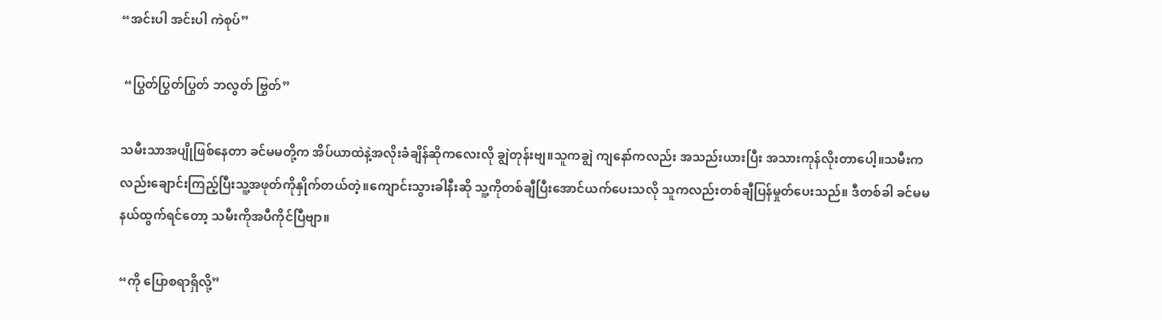“အင်းပါ အင်းပါ ကဲစုပ်”

 “ပြွတ်ပြွတ်ပြွတ် ဘလွတ် ဗြွတ်”

သမီးသာအပျိုဖြစ်နေတာ ခင်မမတို့က အိပ်ယာထဲနဲ့အလိုးခံချိန်ဆိုကလေးလို ချွဲတုန်းဗျ။သူကချွဲ ကျနော်ကလည်း အသည်းယားပြီး အသားကုန်လိုးတာပေါ့။သမီးကလည်းချောင်းကြည့်ပြီးသူ့အဖုတ်ကိုနှိုက်တယ်တဲ့။ကျောင်းသွားခါနီးဆို သူ့ကိုတစ်ချီပြီးအောင်ယက်ပေးသလို သူကလည်းတစ်ချီပြန်မှုတ်ပေးသည်။ ဒီတစ်ခါ ခင်မမနယ်ထွက်ရင်တော့ သမီးကိုအပီကိုင်ပြီဗျာ။

“ကို ပြောစရာရှိလို့”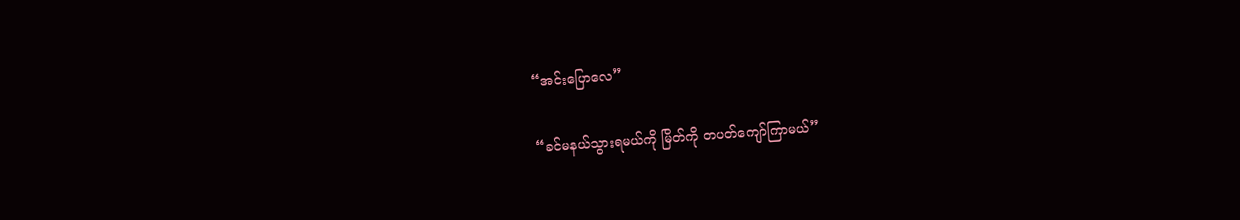“အင်းပြောလေ”

“ခင်မနယ်သွားရမယ်ကို မြိတ်ကို တပတ်ကျော်ကြာမယ်”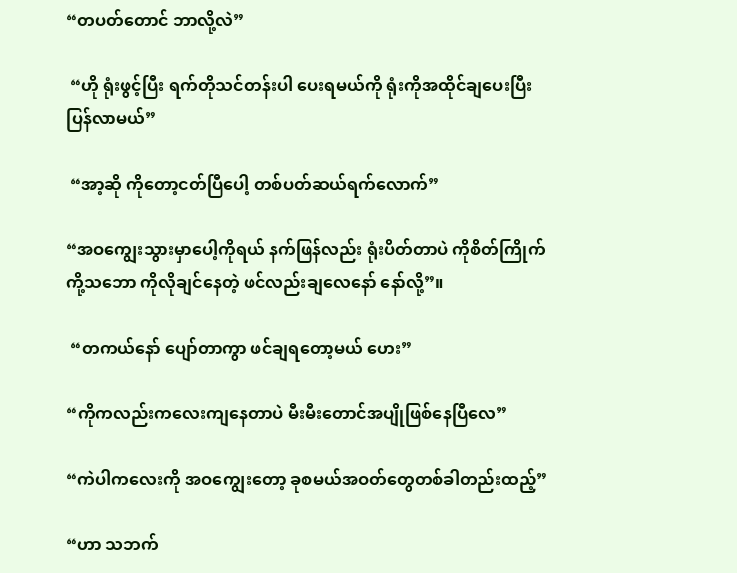“တပတ်တောင် ဘာလို့လဲ”

 “ဟို ရုံးဖွင့်ပြီး ရက်တိုသင်တန်းပါ ပေးရမယ်ကို ရုံးကိုအထိုင်ချပေးပြီး ပြန်လာမယ်”

 “အာ့ဆို ကိုတော့ငတ်ပြီပေါ့ တစ်ပတ်ဆယ်ရက်လောက်”

“အဝကျွေးသွားမှာပေါ့ကိုရယ် နက်ဖြန်လည်း ရုံးပိတ်တာပဲ ကိုစိတ်ကြိုက် ကို့သဘော ကိုလိုချင်နေတဲ့ ဖင်လည်းချလေနော် နော်လို့”။

 “တကယ်နော် ပျော်တာကွာ ဖင်ချရတော့မယ် ဟေး”

“ကိုကလည်းကလေးကျနေတာပဲ မီးမီးတောင်အပျိုဖြစ်နေပြီလေ”

“ကဲပါကလေးကို အဝကျွေးတော့ ခုစမယ်အဝတ်တွေတစ်ခါတည်းထည့်”

“ဟာ သဘက်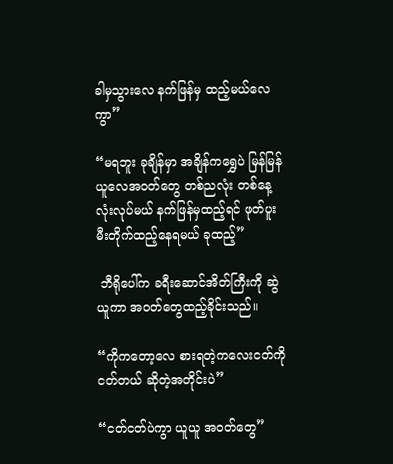ခါမှသွားလေ နက်ဖြန်မှ ထည့်မယ်လေကွာ”

“မရဘူး ခုချိန်မှာ အချိန်ကရွှေပဲ မြန်မြန်ယူလေအဝတ်တွေ တစ်ညလုံး တစ်နေ့လုံးလုပ်မယ် နက်ဖြန်မှထည့်ရင် ဖုတ်ပူးမီးတိုက်ထည့်နေရမယ် ခုထည့်”

 ဘီရိုပေါ်က ခရီးဆောင်အိတ်ကြီးကို ဆွဲယူကာ အဝတ်တွေထည့်ခိုင်းသည်။

“ကိုကတော့လေ စားရတဲ့ကလေးငတ်ကို ငတ်တယ် ဆိုတဲ့အတိုင်းပဲ”

“ငတ်ငတ်ပဲကွာ ယူယူ အဝတ်တွေ”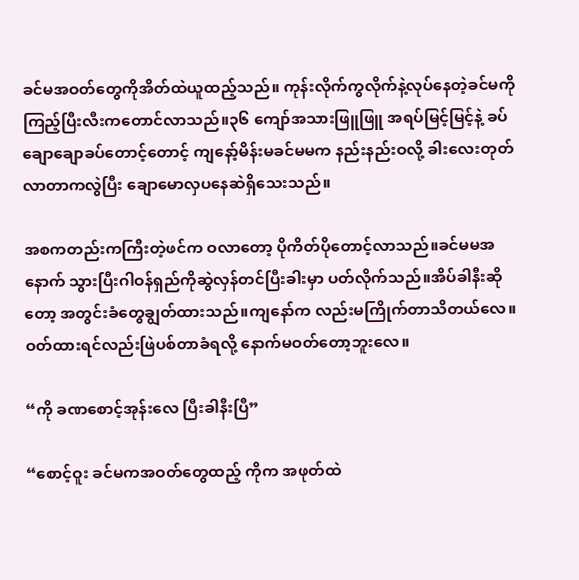ခင်မအဝတ်တွေကိုအိတ်ထဲယူထည့်သည်။ ကုန်းလိုက်ကွလိုက်နဲ့လုပ်နေတဲ့ခင်မကို ကြည့်ပြီးလီးကတောင်လာသည်။၃၆ ကျော်အသားဖြူဖြူ အရပ်မြင့်မြင့်နဲ့ ခပ်ချောချောခပ်တောင့်တောင့် ကျနော့်မိန်းမခင်မမက နည်းနည်းဝလို့ ခါးလေးတုတ်လာတာကလွဲပြီး ချောမောလှပနေဆဲရှိသေးသည်။

အစကတည်းကကြီးတဲ့ဖင်က ဝလာတော့ ပိုကိတ်ပိုတောင့်လာသည်။ခင်မမအနောက် သွားပြီးဂါဝန်ရှည်ကိုဆွဲလှန်တင်ပြီးခါးမှာ ပတ်လိုက်သည်။အိပ်ခါနီးဆိုတော့ အတွင်းခံတွေချွတ်ထားသည်။ကျနော်က လည်းမကြိုက်တာသိတယ်လေ။ ဝတ်ထားရင်လည်းဖြဲပစ်တာခံရလို့ နောက်မဝတ်တော့ဘူးလေ။

“ကို ခဏစောင့်အုန်းလေ ပြီးခါနီးပြီ”

“စောင့်ဝူး ခင်မကအဝတ်တွေထည့် ကိုက အဖုတ်ထဲ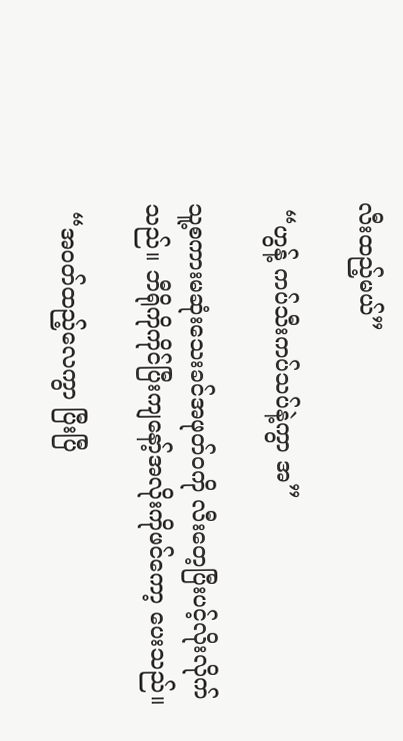လီးထည့်မယ်”

 “ဟွန့် ကပ်သီးကပ်သပ်နဲ့ကွာ အ”

သူ့စကားမဆုံးသေးခင်အဖုတ်ဝကို လီးတေ့ပြီးပင့်လိုးလိုက်သည်။ ဘီရိုကိုကိုင်ပြီးကျနော့်အလိုးကိုဖင်ကော့ ပေးသည်။

 “အဝတ်ထည့်လေကွာ ပြီးပြီ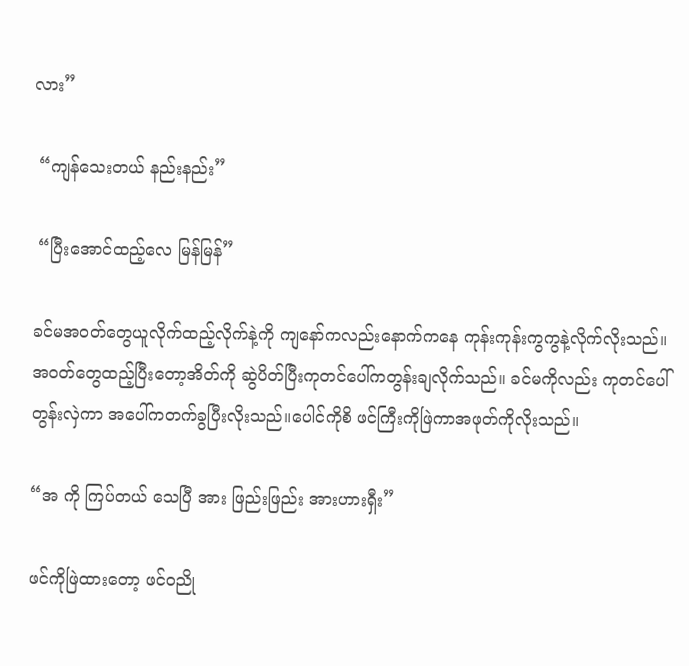လား”

 “ကျန်သေးတယ် နည်းနည်း”

 “ပြီးအောင်ထည့်လေ မြန်မြန်”

ခင်မအဝတ်တွေယူလိုက်ထည့်လိုက်နဲ့ကို ကျနော်ကလည်းနောက်ကနေ ကုန်းကုန်းကွကွနဲ့လိုက်လိုးသည်။ အဝတ်တွေထည့်ပြီးတော့အိတ်ကို ဆွဲပိတ်ပြီးကုတင်ပေါ်ကတွန်းချလိုက်သည်။ ခင်မကိုလည်း ကုတင်ပေါ်တွန်းလှဲကာ အပေါ်ကတက်ခွပြီးလိုးသည်။ပေါင်ကိုစိ ဖင်ကြီးကိုဖြဲကာအဖုတ်ကိုလိုးသည်။

“အ ကို ကြပ်တယ် သေပြီ အား ဖြည်းဖြည်း အားဟားရှီး”

ဖင်ကိုဖြဲထားတော့ ဖင်ဝညို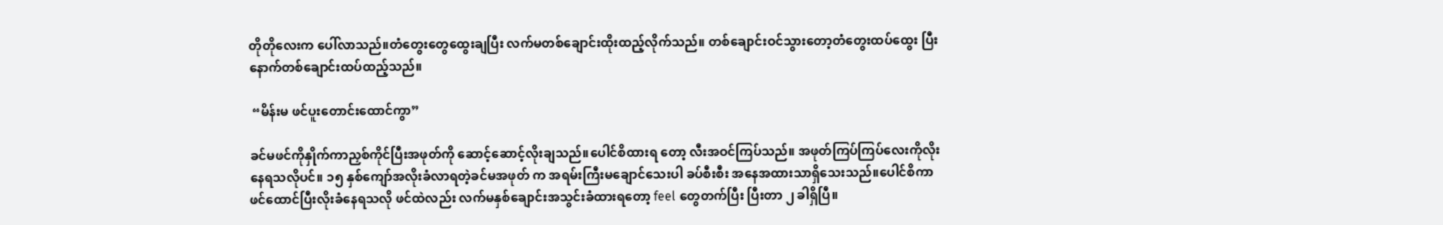တိုတိုလေးက ပေါ်လာသည်။တံတွေးတွေထွေးချပြီး လက်မတစ်ချောင်းထိုးထည့်လိုက်သည်။ တစ်ချောင်းဝင်သွားတော့တံတွေးထပ်ထွေး ပြီးနောက်တစ်ချောင်းထပ်ထည့်သည်။

 “မိန်းမ ဖင်ပူးတောင်းထောင်ကွာ”

ခင်မဖင်ကိုနှိုက်ကာညှစ်ကိုင်ပြီးအဖုတ်ကို ဆောင့်ဆောင့်လိုးချသည်။ပေါင်စိထားရ တော့ လီးအဝင်ကြပ်သည်။ အဖုတ်ကြပ်ကြပ်လေးကိုလိုးနေရသလိုပင်။ ၁၅ နှစ်ကျော်အလိုးခံလာရတဲ့ခင်မအဖုတ် က အရမ်းကြီးမချောင်သေးပါ ခပ်စီးစီး အနေအထားသာရှိသေးသည်။ပေါင်စိကာ ဖင်ထောင်ပြီးလိုးခံနေရသလို ဖင်ထဲလည်း လက်မနှစ်ချောင်းအသွင်းခံထားရတော့ feel တွေတက်ပြီး ပြီးတာ ၂ ခါရှိပြီ။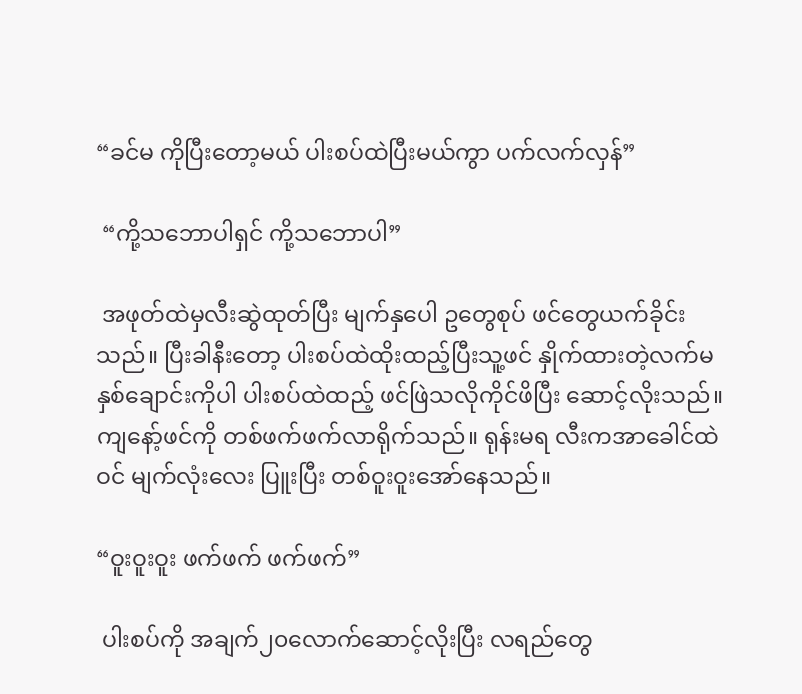“ခင်မ ကိုပြီးတော့မယ် ပါးစပ်ထဲပြီးမယ်ကွာ ပက်လက်လှန်”

 “ကို့သဘောပါရှင် ကို့သဘောပါ”

 အဖုတ်ထဲမှလီးဆွဲထုတ်ပြီး မျက်နှပေါ ဥတွေစုပ် ဖင်တွေယက်ခိုင်းသည်။ ပြီးခါနီးတော့ ပါးစပ်ထဲထိုးထည့်ပြီးသူ့ဖင် နှိုက်ထားတဲ့လက်မနှစ်ချောင်းကိုပါ ပါးစပ်ထဲထည့် ဖင်ဖြဲသလိုကိုင်ဖိပြီး ဆောင့်လိုးသည်။ ကျနော့်ဖင်ကို တစ်ဖက်ဖက်လာရိုက်သည်။ ရုန်းမရ လီးကအာခေါင်ထဲဝင် မျက်လုံးလေး ပြူးပြီး တစ်ဝူးဝူးအော်နေသည်။

“ဝူးဝူးဝူး ဖက်ဖက် ဖက်ဖက်”

 ပါးစပ်ကို အချက်၂၀လောက်ဆောင့်လိုးပြီး လရည်တွေ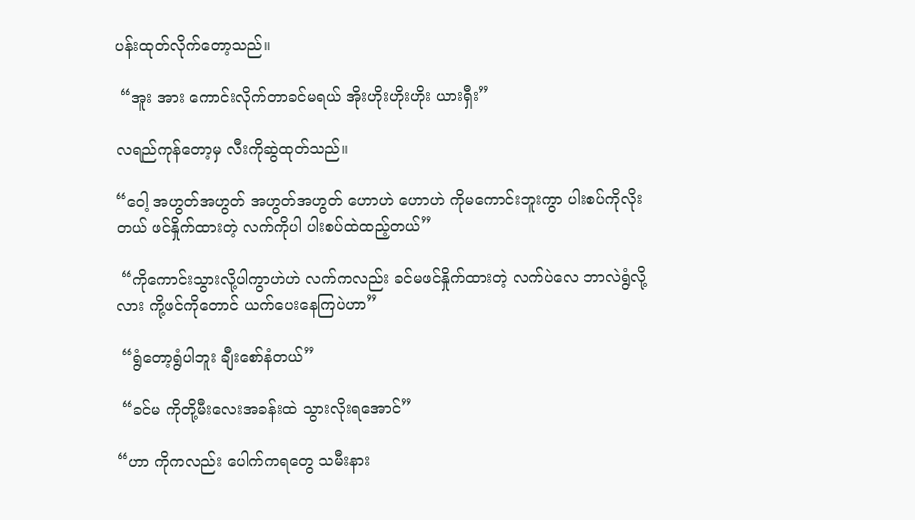ပန်းထုတ်လိုက်တော့သည်။

 “အူး အား ကောင်းလိုက်တာခင်မရယ် အိုးဟိုးဟိုးဟိုး ယားရှီး”

လရည်ကုန်တော့မှ လီးကိုဆွဲထုတ်သည်။

“ဝေါ့ အဟွတ်အဟွတ် အဟွတ်အဟွတ် ဟောဟဲ ဟောဟဲ ကိုမကောင်းဘူးကွာ ပါးစပ်ကိုလိုးတယ် ဖင်နှိုက်ထားတဲ့ လက်ကိုပါ ပါးစပ်ထဲထည့်တယ်”

 “ကိုကောင်းသွားလို့ပါကွာဟဲဟဲ လက်ကလည်း ခင်မဖင်နှိုက်ထားတဲ့ လက်ပဲလေ ဘာလဲရွံလို့လား ကို့ဖင်ကိုတောင် ယက်ပေးနေကြပဲဟာ”

 “ရွံတော့ရွံပါဘူး ချီးစော်နံတယ်”

 “ခင်မ ကိုတို့မီးလေးအခန်းထဲ သွားလိုးရအောင်”

“ဟာ ကိုကလည်း ပေါက်ကရတွေ သမီးနား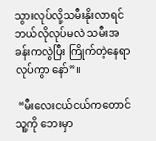သွားလုပ်လို့သမီးနိုးလာရင် ဘယ်လိုလုပ်မလဲ သမီးအခန်းကလွဲပြီး ကြိုက်တဲ့နေရာလုပ်ကွာ နော်”။

 “မီးလေးငယ်ငယ်ကတောင် သူ့ကို ဘေးမှာ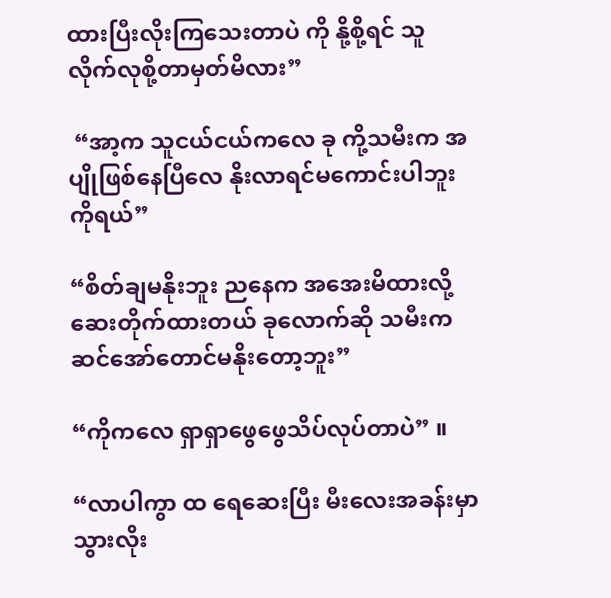ထားပြီးလိုးကြသေးတာပဲ ကို နို့စို့ရင် သူလိုက်လုစို့တာမှတ်မိလား”

 “အာ့က သူငယ်ငယ်ကလေ ခု ကို့သမီးက အပျိုဖြစ်နေပြီလေ နိုးလာရင်မကောင်းပါဘူး ကိုရယ်”

“စိတ်ချမနိုးဘူး ညနေက အအေးမိထားလို့ ဆေးတိုက်ထားတယ် ခုလောက်ဆို သမီးက ဆင်အော်တောင်မနိုးတော့ဘူး”

“ကိုကလေ ရှာရှာဖွေဖွေသိပ်လုပ်တာပဲ” ။

“လာပါကွာ ထ ရေဆေးပြီး မီးလေးအခန်းမှာသွားလိုး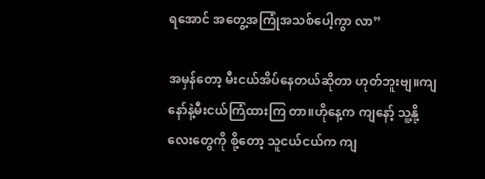ရအောင် အတွေ့အကြုံအသစ်ပေါ့ကွာ လာ”

အမှန်တော့ မီးငယ်အိပ်နေတယ်ဆိုတာ ဟုတ်ဘူးဗျ။ကျနော်နဲ့မီးငယ်ကြံထားကြ တာ။ဟိုနေ့က ကျနော့် သူ့နို့လေးတွေကို စို့တော့ သူငယ်ငယ်က ကျ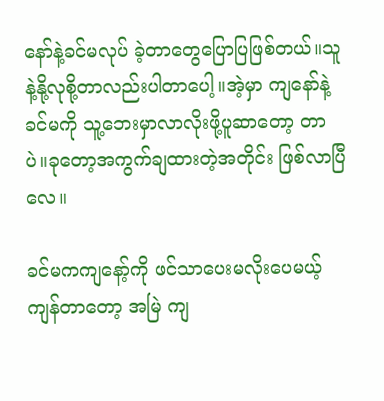နော်နဲ့ခင်မလုပ် ခဲ့တာတွေပြောပြဖြစ်တယ်။သူနဲ့နို့လုစို့တာလည်းပါတာပေါ့။အဲ့မှာ ကျနော်နဲ့ ခင်မကို သူ့ဘေးမှာလာလိုးဖို့ပူဆာတော့ တာပဲ။ခုတော့အကွက်ချထားတဲ့အတိုင်း ဖြစ်လာပြီလေ။

ခင်မကကျနော့်ကို ဖင်သာပေးမလိုးပေမယ့် ကျန်တာတော့ အမြဲ ကျ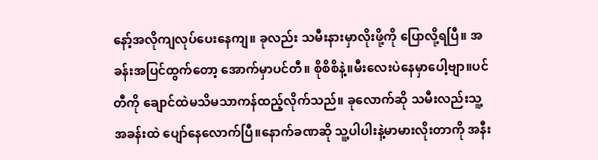နော့်အလိုကျလုပ်ပေးနေကျ။ ခုလည်း သမီးနားမှာလိုးဖို့ကို ပြောလို့ရပြီ။ အခန်းအပြင်ထွက်တော့ အောက်မှာပင်တီ။ စိုစိစိနဲ့။မီးလေးပဲနေမှာပေါ့ဗျာ။ပင်တီကို ချောင်ထဲမသိမသာကန်ထည့်လိုက်သည်။ ခုလောက်ဆို သမီးလည်းသူ့အခန်းထဲ ပျော်နေလောက်ပြီ။နောက်ခဏဆို သူ့ပါပါးနဲ့မာမားလိုးတာကို အနီး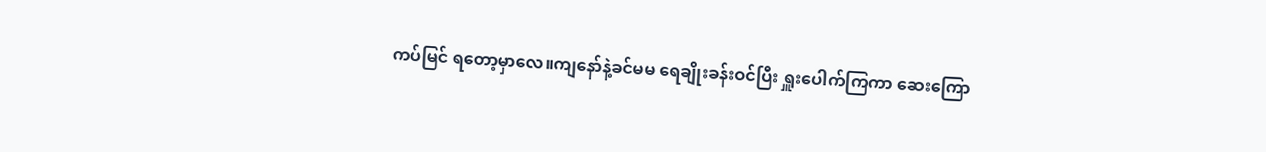ကပ်မြင် ရတော့မှာလေ။ကျနော်နဲ့ခင်မမ ရေချိုးခန်းဝင်ပြီး ရှူးပေါက်ကြကာ ဆေးကြော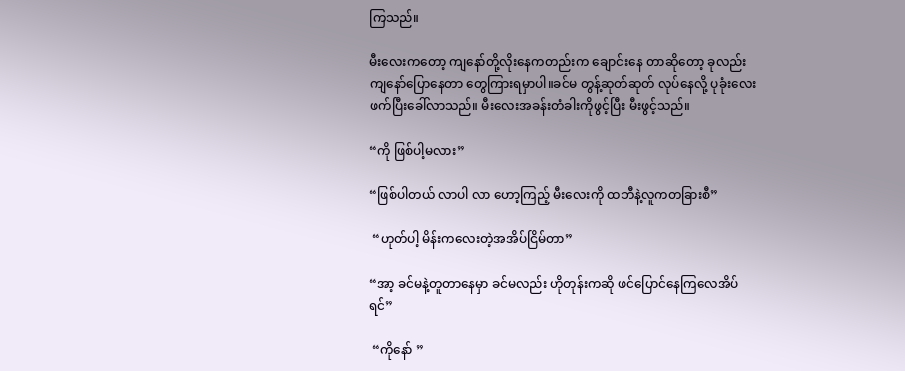ကြသည်။

မီးလေးကတော့ ကျနော်တို့လိုးနေကတည်းက ချောင်းနေ တာဆိုတော့ ခုလည်း ကျနော်ပြောနေတာ တွေကြားရမှာပါ။ခင်မ တွန့်ဆုတ်ဆုတ် လုပ်နေလို့ ပုခုံးလေးဖက်ပြီးခေါ်လာသည်။ မီးလေးအခန်းတံခါးကိုဖွင့်ပြီး မီးဖွင့်သည်။

“ကို ဖြစ်ပါ့မလား”

“ဖြစ်ပါတယ် လာပါ လာ ဟော့ကြည့် မီးလေးကို ထဘီနဲ့လူကတခြားစီ”

 “ဟုတ်ပါ့ မိန်းကလေးတဲ့အအိပ်ငြိမ်တာ”

“အာ့ ခင်မနဲ့တူတာနေမှာ ခင်မလည်း ဟိုတုန်းကဆို ဖင်ပြောင်နေကြလေအိပ်ရင်”

 “ကိုနော် ”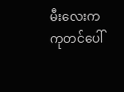မီးလေးက ကုတင်ပေါ်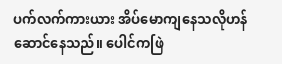ပက်လက်ကားယား အိပ်မောကျနေသလိုဟန်ဆောင်နေသည်။ ပေါင်ကဖြဲ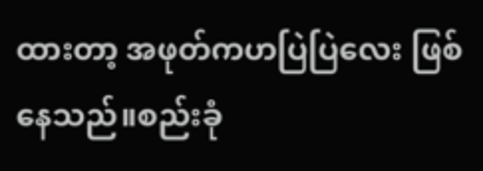ထားတာ့ အဖုတ်ကဟပြဲပြဲလေး ဖြစ်နေသည်။စည်းခုံ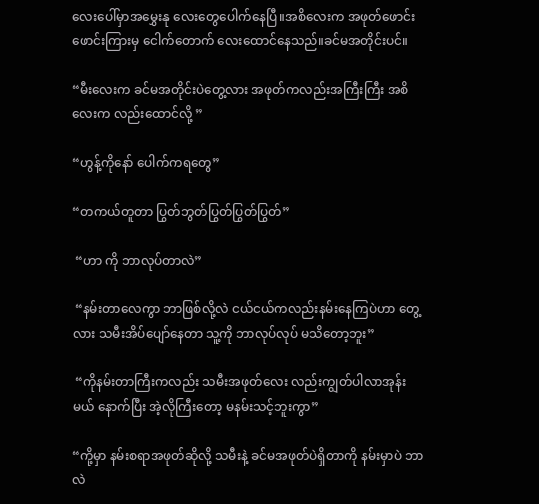လေးပေါ်မှာအမွှေးနု လေးတွေပေါက်နေပြီ။အစိလေးက အဖုတ်ဖောင်းဖောင်းကြားမှ ငေါက်တောက် လေးထောင်နေသည်။ခင်မအတိုင်းပင်။

“မီးလေးက ခင်မအတိုင်းပဲတွေ့လား အဖုတ်ကလည်းအကြီးကြီး အစိလေးက လည်းထောင်လို့ ”

“ဟွန့်ကိုနော် ပေါက်ကရတွေ”

“တကယ်တူတာ ပြွတ်ဘွတ်ပြွတ်ပြွတ်ပြွတ်”

 “ဟာ ကို ဘာလုပ်တာလဲ”

 “နမ်းတာလေကွာ ဘာဖြစ်လို့လဲ ငယ်ငယ်ကလည်းနမ်းနေကြပဲဟာ တွေ့လား သမီးအိပ်ပျော်နေတာ သူ့ကို ဘာလုပ်လုပ် မသိတော့ဘူး”

 “ကိုနမ်းတာကြီးကလည်း သမီးအဖုတ်လေး လည်းကျွတ်ပါလာအုန်းမယ် နောက်ပြီး အဲ့လိုကြီးတော့ မနမ်းသင့်ဘူးကွာ”

“ကို့မှာ နမ်းစရာအဖုတ်ဆိုလို့ သမီးနဲ့ ခင်မအဖုတ်ပဲရှိတာကို နမ်းမှာပဲ ဘာလဲ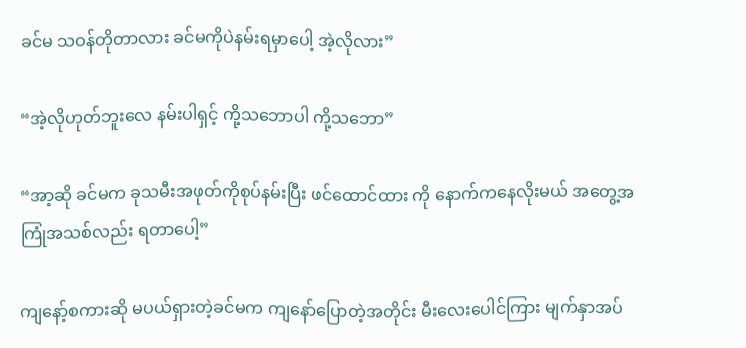ခင်မ သဝန်တိုတာလား ခင်မကိုပဲနမ်းရမှာပေါ့ အဲ့လိုလား”

“အဲ့လိုဟုတ်ဘူးလေ နမ်းပါရှင့် ကို့သဘောပါ ကို့သဘော”

“အာ့ဆို ခင်မက ခုသမီးအဖုတ်ကိုစုပ်နမ်းပြီး ဖင်ထောင်ထား ကို နောက်ကနေလိုးမယ် အတွေ့အကြုံအသစ်လည်း ရတာပေါ့”

ကျနော့်စကားဆို မပယ်ရှားတဲ့ခင်မက ကျနော်ပြောတဲ့အတိုင်း မီးလေးပေါင်ကြား မျက်နှာအပ်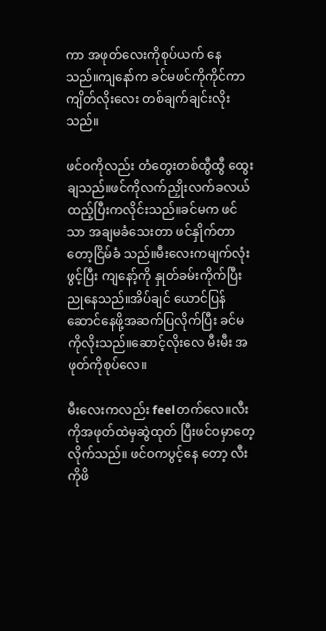ကာ အဖုတ်လေးကိုစုပ်ယက် နေသည်။ကျနော်က ခင်မဖင်ကိုကိုင်ကာ ကျိတ်လိုးလေး တစ်ချက်ချင်းလိုးသည်။

ဖင်ဝကိုလည်း တံတွေးတစ်ထွီထွီ ထွေးချသည်။ဖင်ကိုလက်ညှိုးလက်ခလယ် ထည့်ပြီးကလိုင်းသည်။ခင်မက ဖင်သာ အချမခံသေးတာ ဖင်နှိုက်တာတော့ငြိမ်ခံ သည်။မီးလေးကမျက်လုံးဖွင့်ပြီး ကျနော့်ကို နှုတ်ခမ်းကိုက်ပြီးညုနေသည်။အိပ်ချင် ယောင်ပြန်ဆောင်နေဖို့အဆက်ပြလိုက်ပြီး ခင်မကိုလိုးသည်။ဆောင့်လိုးလေ မီးမီး အဖုတ်ကိုစုပ်လေ။

မီးလေးကလည်း feelတက်လေ။လီးကိုအဖုတ်ထဲမှဆွဲထုတ် ပြီးဖင်ဝမှာတေ့လိုက်သည်။ ဖင်ဝကပွင့်နေ တော့ လီးကိုဖိ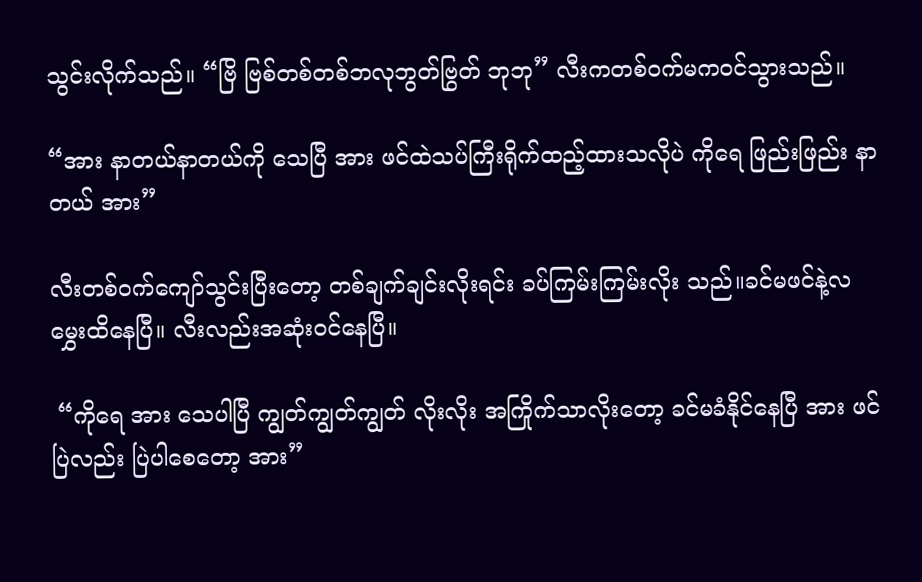သွင်းလိုက်သည်။ “ဗြိ ဗြစ်တစ်တစ်ဘလုဘွတ်ဗြွတ် ဘုဘု” လီးကတစ်ဝက်မကဝင်သွားသည်။

“အား နာတယ်နာတယ်ကို သေပြီ အား ဖင်ထဲသပ်ကြီးရိုက်ထည့်ထားသလိုပဲ ကိုရေ ဖြည်းဖြည်း နာတယ် အား”

လီးတစ်ဝက်ကျော်သွင်းပြီးတော့ တစ်ချက်ချင်းလိုးရင်း ခပ်ကြမ်းကြမ်းလိုး သည်။ခင်မဖင်နဲ့လမွှေးထိနေပြီ။ လီးလည်းအဆုံးဝင်နေပြီ။

 “ကိုရေ အား သေပါပြီ ကျွတ်ကျွတ်ကျွတ် လိုးလိုး အကြိုက်သာလိုးတော့ ခင်မခံနိုင်နေပြီ အား ဖင်ပြဲလည်း ပြဲပါစေတော့ အား”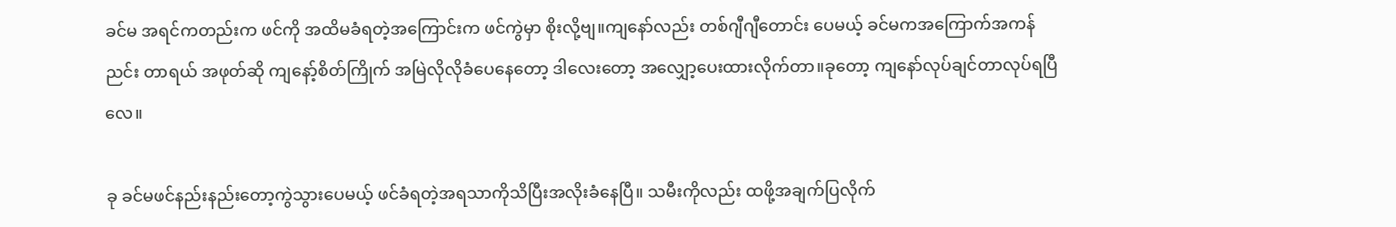ခင်မ အရင်ကတည်းက ဖင်ကို အထိမခံရတဲ့အကြောင်းက ဖင်ကွဲမှာ စိုးလို့ဗျ။ကျနော်လည်း တစ်ဂျီဂျီတောင်း ပေမယ့် ခင်မကအကြောက်အကန်ညင်း တာရယ် အဖုတ်ဆို ကျနော့်စိတ်ကြိုက် အမြဲလိုလိုခံပေနေတော့ ဒါလေးတော့ အလျှော့ပေးထားလိုက်တာ။ခုတော့ ကျနော်လုပ်ချင်တာလုပ်ရပြီလေ။

ခု ခင်မဖင်နည်းနည်းတော့ကွဲသွားပေမယ့် ဖင်ခံရတဲ့အရသာကိုသိပြီးအလိုးခံနေပြီ။ သမီးကိုလည်း ထဖို့အချက်ပြလိုက်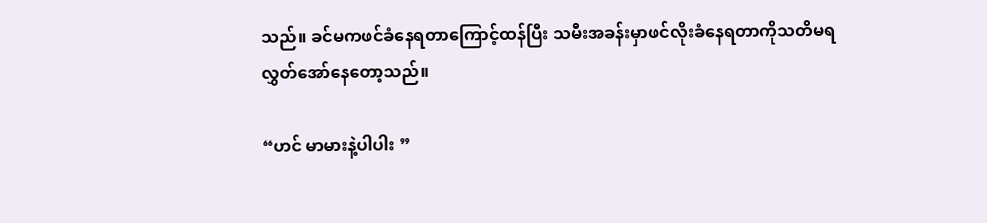သည်။ ခင်မကဖင်ခံနေရတာကြောင့်ထန်ပြီး သမီးအခန်းမှာဖင်လိုးခံနေရတာကိုသတိမရ လွှတ်အော်နေတော့သည်။

“ဟင် မာမားနဲ့ပါပါး ”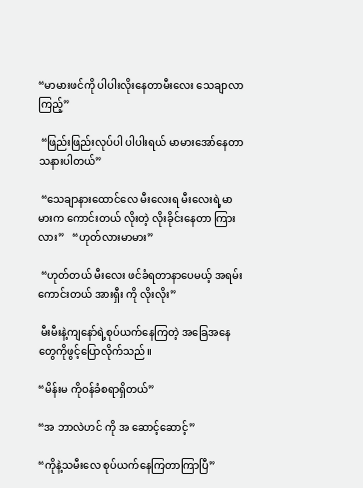“မာမားဖင်ကို ပါပါးလိုးနေတာမီးလေး သေချာလာကြည့်”

 “ဖြည်းဖြည်းလုပ်ပါ ပါပါးရယ် မာမားအော်နေတာ သနားပါတယ်”

 “သေချာနားထောင်လေ မီးလေးရ မီးလေးရဲ့မာမားက ကောင်းတယ် လိုးတဲ့ လိုးခိုင်းနေတာ ကြားလား”   “ဟုတ်လားမာမား”

 “ဟုတ်တယ် မီးလေး ဖင်ခံရတာနာပေမယ့် အရမ်းကောင်းတယ် အားရှီး ကို လိုးလိုး”

 မီးမီးနဲ့ကျနော်ရဲ့စုပ်ယက်နေကြတဲ့ အခြေအနေတွေကိုဖွင့်ပြောလိုက်သည်။

“မိန်းမ ကိုဝန်ခံစရာရှိတယ်”

“အ ဘာလဲဟင် ကို အ ဆောင့်ဆောင့်”

“ကိုနဲ့သမီးလေ စုပ်ယက်နေကြတာကြာပြီ”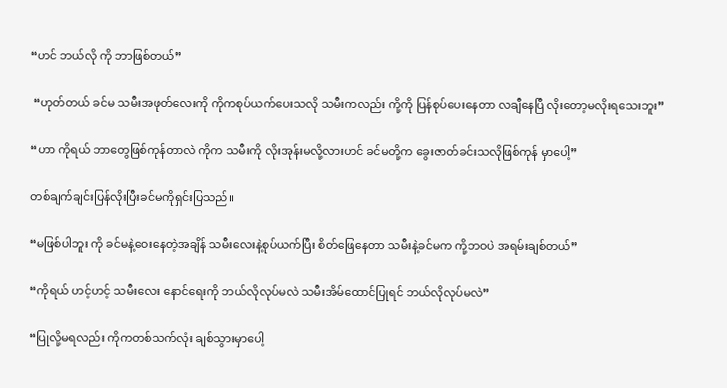“ဟင် ဘယ်လို ကို ဘာဖြစ်တယ်”

 “ဟုတ်တယ် ခင်မ သမီးအဖုတ်လေးကို ကိုကစုပ်ယက်ပေးသလို သမီးကလည်း ကို့ကို ပြန်စုပ်ပေးနေတာ လချီနေပြီ လိုးတော့မလိုးရသေးဘူး”

“ဟာ ကိုရယ် ဘာတွေဖြစ်ကုန်တာလဲ ကိုက သမီးကို လိုးအုန်းမလို့လားဟင် ခင်မတို့က ခွေးဇာတ်ခင်းသလိုဖြစ်ကုန် မှာပေါ့”

တစ်ချက်ချင်းပြန်လိုးပြီးခင်မကိုရှင်းပြသည်။

“မဖြစ်ပါဘူး ကို ခင်မနဲ့ဝေးနေတဲ့အချိန် သမီးလေးနဲ့စုပ်ယက်ပြီး စိတ်ဖြေနေတာ သမီးနဲ့ခင်မက ကို့ဘဝပဲ အရမ်းချစ်တယ်”

“ကိုရယ် ဟင့်ဟင့် သမီးလေး နောင်ရေးကို ဘယ်လိုလုပ်မလဲ သမီးအိမ်ထောင်ပြုရင် ဘယ်လိုလုပ်မလဲ”

“ပြုလို့မရလည်း ကိုကတစ်သက်လုံး ချစ်သွားမှာပေါ့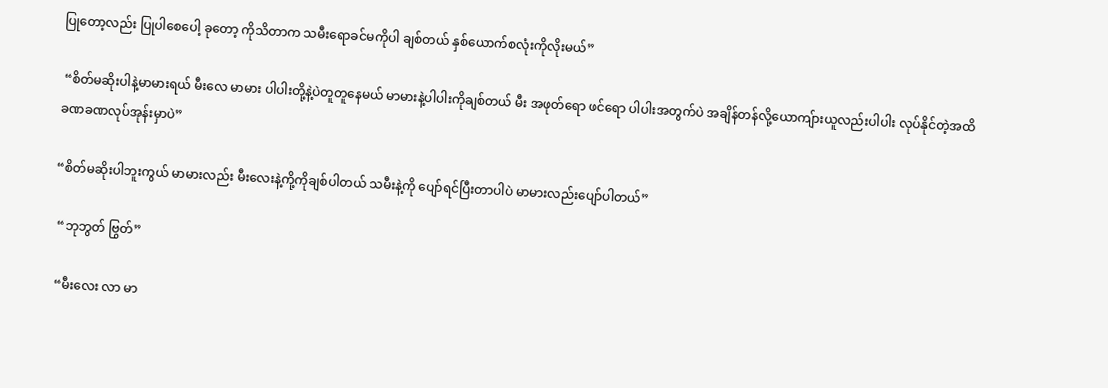ပြုတော့လည်း ပြုပါစေပေါ့ ခုတော့ ကိုသိတာက သမီးရောခင်မကိုပါ ချစ်တယ် နှစ်ယောက်စလုံးကိုလိုးမယ်”

 “စိတ်မဆိုးပါနဲ့မာမားရယ် မီးလေ မာမား ပါပါးတို့နဲ့ပဲတူတူနေမယ် မာမားနဲ့ပါပါးကိုချစ်တယ် မီး အဖုတ်ရော ဖင်ရော ပါပါးအတွက်ပဲ အချိန်တန်လို့ယောကျ်ားယူလည်းပါပါး လုပ်နိုင်တဲ့အထိခဏခဏလုပ်အုန်းမှာပဲ”

“စိတ်မဆိုးပါဘူးကွယ် မာမားလည်း မီးလေးနဲ့ကို့ကိုချစ်ပါတယ် သမီးနဲ့ကို ပျော်ရင်ပြီးတာပါပဲ မာမားလည်းပျော်ပါတယ်”

 “ဘုဘွတ် ဗြွတ်”

 “မီးလေး လာ မာ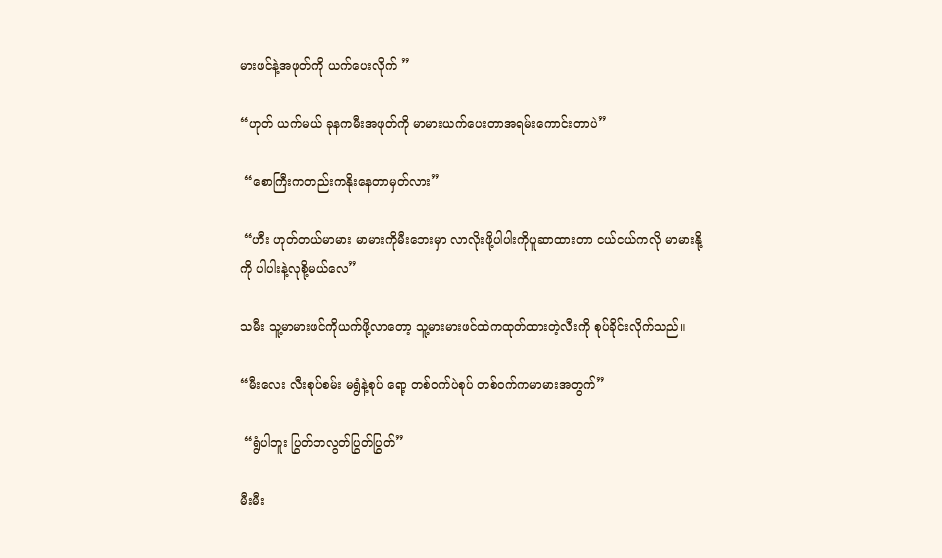မားဖင်နဲ့အဖုတ်ကို ယက်ပေးလိုက် ”

“ဟုတ် ယက်မယ် ခုနကမီးအဖုတ်ကို မာမားယက်ပေးတာအရမ်းကောင်းတာပဲ”

 “စောကြီးကတည်းကနိုးနေတာမှတ်လား”

 “ဟီး ဟုတ်တယ်မာမား မာမားကိုမီးဘေးမှာ လာလိုးဖို့ပါပါးကိုပူဆာထားတာ ငယ်ငယ်ကလို မာမားနို့ကို ပါပါးနဲ့လုစို့မယ်လေ”

သမီး သူ့မာမားဖင်ကိုယက်ဖို့လာတော့ သူ့မားမားဖင်ထဲကထုတ်ထားတဲ့လီးကို စုပ်ခိုင်းလိုက်သည်။

“မီးလေး လီးစုပ်စမ်း မရွံနဲ့စုပ် ရော့ တစ်ဝက်ပဲစုပ် တစ်ဝက်ကမာမားအတွက်”

 “ရွံပါဘူး ပြွတ်ဘလွတ်ပြွတ်ပြွတ်”

မီးမီး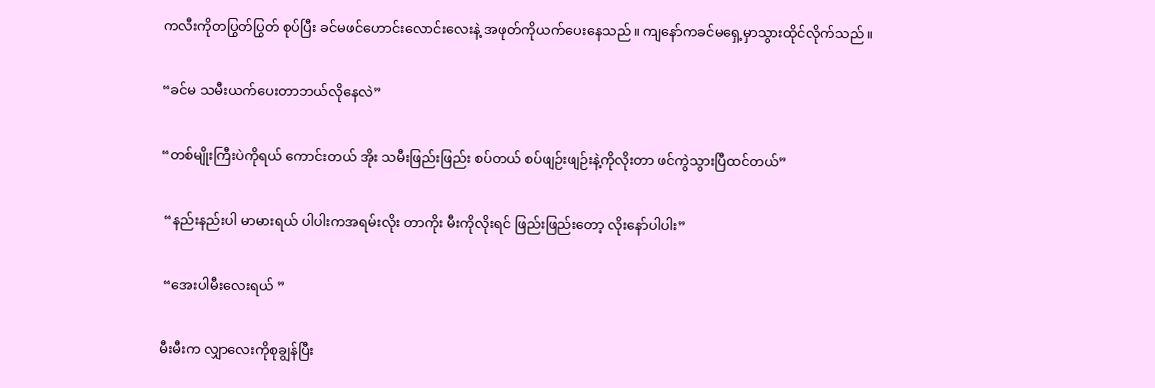ကလီးကိုတပြွတ်ပြွတ် စုပ်ပြီး ခင်မဖင်ဟောင်းလောင်းလေးနဲ့ အဖုတ်ကိုယက်ပေးနေသည်။ ကျနော်ကခင်မရှေ့မှာသွားထိုင်လိုက်သည်။

“ခင်မ သမီးယက်ပေးတာဘယ်လိုနေလဲ”

“တစ်မျိုးကြီးပဲကိုရယ် ကောင်းတယ် အိုး သမီးဖြည်းဖြည်း စပ်တယ် စပ်ဖျဉ်းဖျဉ်းနဲ့ကိုလိုးတာ ဖင်ကွဲသွားပြီထင်တယ်”

 “နည်းနည်းပါ မာမားရယ် ပါပါးကအရမ်းလိုး တာကိုး မီးကိုလိုးရင် ဖြည်းဖြည်းတော့ လိုးနော်ပါပါး”

 “အေးပါမီးလေးရယ် ”

မီးမီးက လျှာလေးကိုစုချွန်ပြီး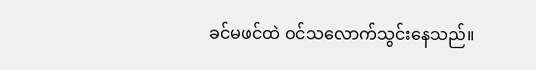ခင်မဖင်ထဲ ဝင်သလောက်သွင်းနေသည်။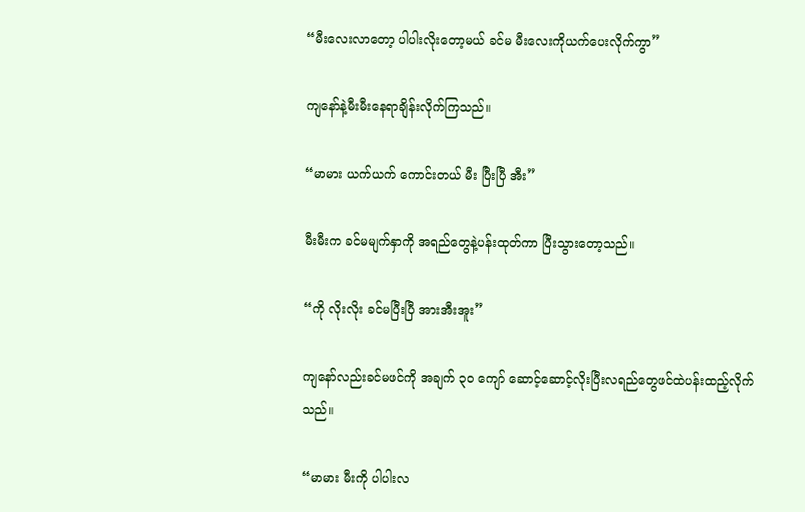“မီးလေးလာတော့ ပါပါးလိုးတော့မယ် ခင်မ မီးလေးကိုယက်ပေးလိုက်ကွာ”

ကျနော်နဲ့မီးမီးနေရာချိန်းလိုက်ကြသည်။

“မာမား ယက်ယက် ကောင်းတယ် မီး ပြီးပြီ အီး”

မီးမီးက ခင်မမျက်နှာကို အရည်တွေနဲ့ပန်းထုတ်ကာ ပြီးသွားတော့သည်။

“ကို လိုးလိုး ခင်မပြီးပြီ အားအီးအူး”

ကျနော်လည်းခင်မဖင်ကို အချက် ၃၀ ကျော် ဆောင့်ဆောင့်လိုးပြီးလရည်တွေဖင်ထဲပန်းထည့်လိုက်သည်။

“မာမား မီးကို ပါပါးလ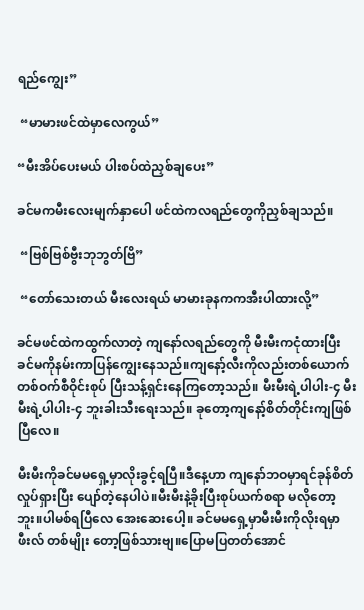ရည်ကျွေး”

 “မာမားဖင်ထဲမှာလေကွယ်”

“မီးအိပ်ပေးမယ် ပါးစပ်ထဲညှစ်ချပေး”

ခင်မကမီးလေးမျက်နှာပေါ ဖင်ထဲကလရည်တွေကိုညှစ်ချသည်။

 “ဗြစ်ဗြစ်ဗွီးဘုဘွတ်ဗြိ”

 “တော်သေးတယ် မီးလေးရယ် မာမားခုနကကအီးပါထားလို့”

ခင်မဖင်ထဲကထွက်လာတဲ့ ကျနော်လရည်တွေကို မီးမီးကငုံထားပြီးခင်မကိုနမ်းကာပြန်ကျွေးနေသည်။ကျနော့်လီးကိုလည်းတစ်ယောက်တစ်ဝက်စီဝိုင်းစုပ် ပြီးသန့်ရှင်းနေကြတော့သည်။ မီးမီးရဲ့ပါပါး-၄ မီးမီးရဲ့ပါပါး-၄ ဘူးခါးသီးရေးသည်။ ခုတော့ကျနော့်စိတ်တိုင်းကျဖြစ်ပြီလေ။

မီးမီးကိုခင်မမရှေ့မှာလိုးခွင့်ရပြီ။ဒီနေ့ဟာ ကျနော်ဘဝမှာရင်ခုန်စိတ်လှုပ်ရှားပြီး ပျော်တဲ့နေပါပဲ။မီးမီးနဲ့ခိုးပြီးစုပ်ယက်စရာ မလိုတော့ဘူး။ပါမစ်ရပြီလေ အေးဆေးပေါ့။ ခင်မမရှေ့မှာမီးမီးကိုလိုးရမှာ ဖီးလ် တစ်မျိုး တော့ဖြစ်သားဗျ။ပြောမပြတတ်အောင်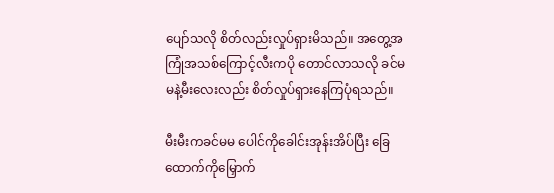ပျော်သလို စိတ်လည်းလှုပ်ရှားမိသည်။ အတွေ့အကြုံအသစ်ကြောင့်လီးကပို တောင်လာသလို ခင်မမနဲ့မီးလေးလည်း စိတ်လှုပ်ရှားနေကြပုံရသည်။

မီးမီးကခင်မမ ပေါင်ကိုခေါင်းအုန်းအိပ်ပြီး ခြေထောက်ကိုမြှောက်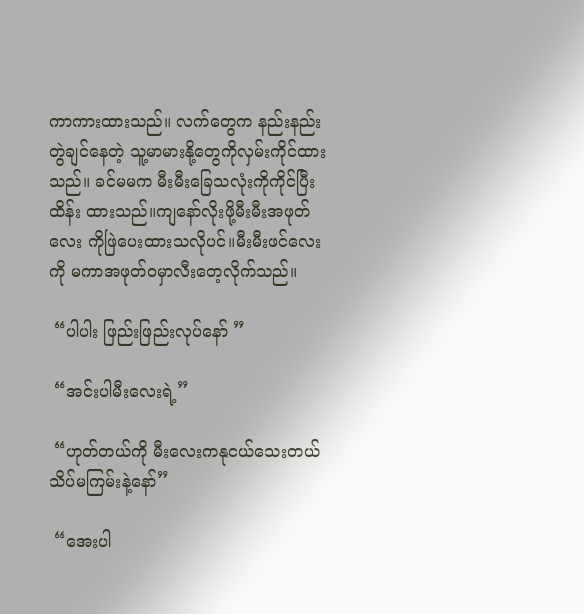ကာကားထားသည်။ လက်တွေက နည်းနည်းတွဲချင်နေတဲ့ သူ့မာမားနို့တွေကိုလှမ်းကိုင်ထားသည်။ ခင်မမက မီးမီးခြေသလုံးကိုကိုင်ပြီးထိန်း ထားသည်။ကျနော်လိုးဖို့မီးမီးအဖုတ်လေး ကိုဖြဲပေးထားသလိုပင်။မီးမီးဖင်လေးကို မကာအဖုတ်ဝမှာလီးတေ့လိုက်သည်။

 “ပါပါး ဖြည်းဖြည်းလုပ်နော် ”

 “အင်းပါမီးလေးရဲ့”

 “ဟုတ်တယ်ကို မီးလေးကနုငယ်သေးတယ် သိပ်မကြမ်းနဲ့နော်”

 “အေးပါ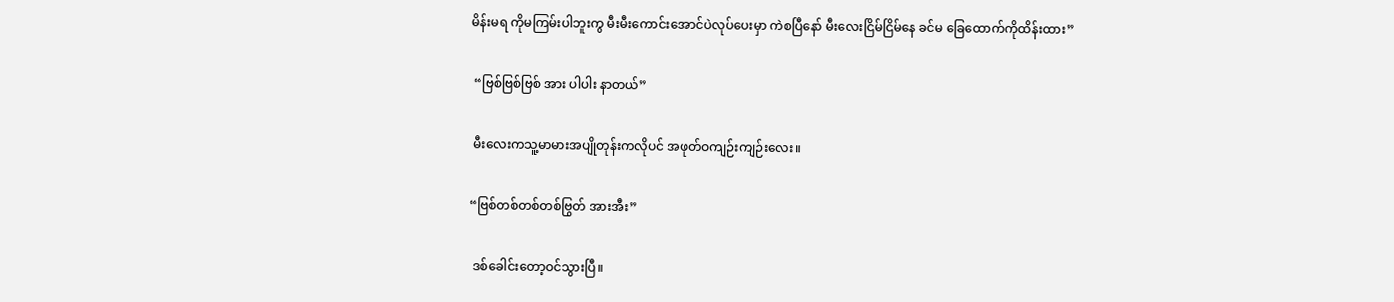မိန်းမရ ကိုမကြမ်းပါဘူးကွ မီးမီးကောင်းအောင်ပဲလုပ်ပေးမှာ ကဲစပြီနော် မီးလေးငြိမ်ငြိမ်နေ ခင်မ ခြေထောက်ကိုထိန်းထား”

 “ဗြစ်ဗြစ်ဗြစ် အား ပါပါး နာတယ်”

 မီးလေးကသူ့မာမားအပျိုတုန်းကလိုပင် အဖုတ်ဝကျဉ်းကျဉ်းလေး။

“ဗြစ်တစ်တစ်တစ်ဗြွတ် အားအီး”

 ဒစ်ခေါင်းတော့ဝင်သွားပြီ။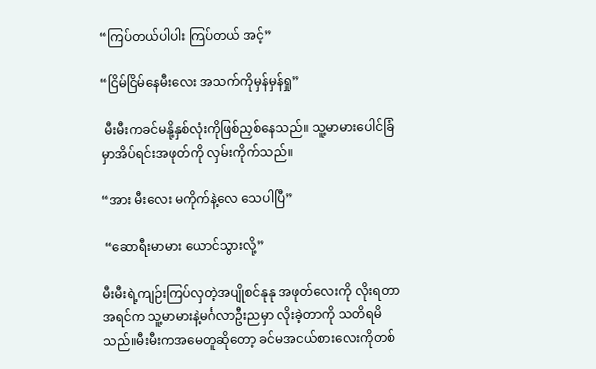“ကြပ်တယ်ပါပါး ကြပ်တယ် အင့်”

“ငြိမ်ငြိမ်နေမီးလေး အသက်ကိုမှန်မှန်ရှု”

 မီးမီးကခင်မနို့နှစ်လုံးကိုဖြစ်ညှစ်နေသည်။ သူ့မာမားပေါင်ခြံမှာအိပ်ရင်းအဖုတ်ကို လှမ်းကိုက်သည်။

“အား မီးလေး မကိုက်နဲ့လေ သေပါပြီ”

 “ဆောရီးမာမား ယောင်သွားလို့”

မီးမီးရဲ့ကျဉ်းကြပ်လှတဲ့အပျိုစင်နုနု အဖုတ်လေးကို လိုးရတာ အရင်က သူ့မာမားနဲ့မင်္ဂလာဦးညမှာ လိုးခဲ့တာကို သတိရမိသည်။မီးမီးကအမေတူဆိုတော့ ခင်မအငယ်စားလေးကိုတစ်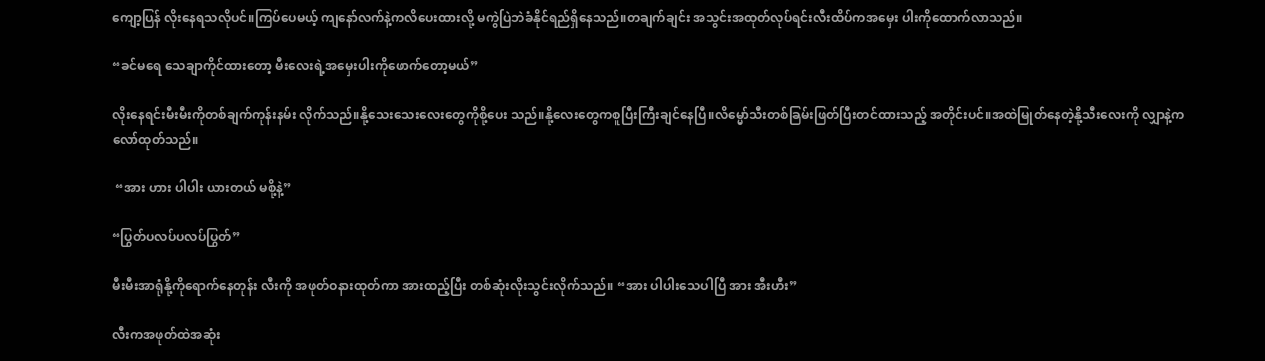ကျော့ပြန် လိုးနေရသလိုပင်။ကြပ်ပေမယ့် ကျနော်လက်နဲ့ကလိပေးထားလို့ မကွဲပြဲဘဲခံနိုင်ရည်ရှိနေသည်။တချက်ချင်း အသွင်းအထုတ်လုပ်ရင်းလီးထိပ်ကအမှေး ပါးကိုထောက်လာသည်။

“ခင်မရေ သေချာကိုင်ထားတော့ မီးလေးရဲ့အမှေးပါးကိုဖောက်တော့မယ်”

လိုးနေရင်းမီးမီးကိုတစ်ချက်ကုန်းနမ်း လိုက်သည်။နို့သေးသေးလေးတွေကိုစို့ပေး သည်။နို့လေးတွေကစူပြီးကြီးချင်နေပြီ။လိမ္မော်သီးတစ်ခြမ်းဖြတ်ပြီးတင်ထားသည့် အတိုင်းပင်။အထဲမြုတ်နေတဲ့နို့သီးလေးကို လျှာနဲ့ကလော်ထုတ်သည်။

 “အား ဟား ပါပါး ယားတယ် မစို့နဲ့”

“ပြွတ်ပလပ်ပလပ်ပြွတ်”

မီးမီးအာရုံနို့ကိုရောက်နေတုန်း လီးကို အဖုတ်ဝနားထုတ်ကာ အားထည့်ပြီး တစ်ဆုံးလိုးသွင်းလိုက်သည်။ “အား ပါပါးသေပါပြီ အား အီးဟီး”

လီးကအဖုတ်ထဲအဆုံး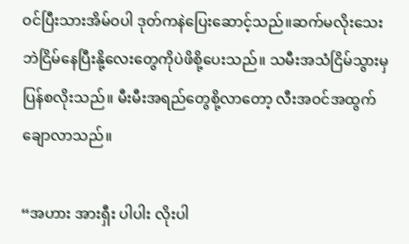ဝင်ပြီးသားအိမ်ဝပါ ဒုတ်ကနဲပြေးဆောင့်သည်။ဆက်မလိုးသေးဘဲငြိမ်နေပြီးနို့လေးတွေကိုပဲဖိစို့ပေးသည်။ သမီးအသံငြိမ်သွားမှပြန်စလိုးသည်။ မီးမီးအရည်တွေစို့လာတော့ လီးအဝင်အထွက်ချောလာသည်။

“အဟား အားရှီး ပါပါး လိုးပါ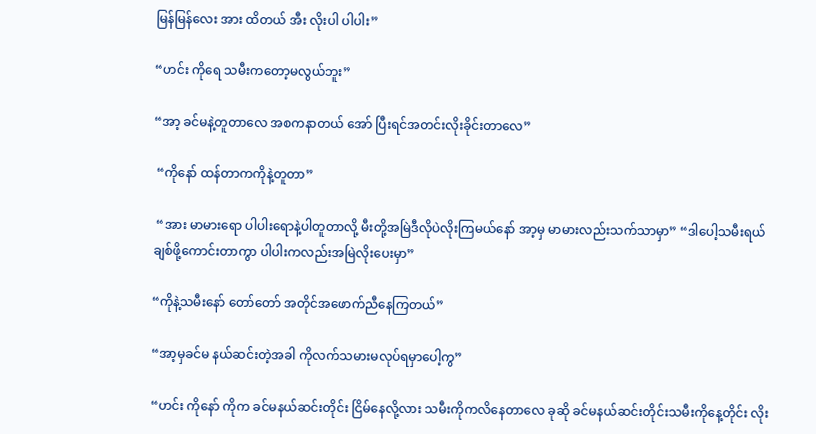မြန်မြန်လေး အား ထိတယ် အီး လိုးပါ ပါပါး”

“ဟင်း ကိုရေ သမီးကတော့မလွယ်ဘူး”

“အာ့ ခင်မနဲ့တူတာလေ အစကနာတယ် အော် ပြီးရင်အတင်းလိုးခိုင်းတာလေ”

 “ကိုနော် ထန်တာကကိုနဲ့တူတာ”

 “အား မာမားရော ပါပါးရောနဲ့ပါတူတာလို့ မီးတို့အမြဲဒီလိုပဲလိုးကြမယ်နော် အာ့မှ မာမားလည်းသက်သာမှာ” “ဒါပေါ့သမီးရယ် ချစ်ဖို့ကောင်းတာကွာ ပါပါးကလည်းအမြဲလိုးပေးမှာ”

“ကိုနဲ့သမီးနော် တော်တော် အတိုင်အဖောက်ညီနေကြတယ်”

“အာ့မှခင်မ နယ်ဆင်းတဲ့အခါ ကိုလက်သမားမလုပ်ရမှာပေါ့ကွ”

“ဟင်း ကိုနော် ကိုက ခင်မနယ်ဆင်းတိုင်း ငြိမ်နေလို့လား သမီးကိုကလိနေတာလေ ခုဆို ခင်မနယ်ဆင်းတိုင်းသမီးကိုနေ့တိုင်း လိုး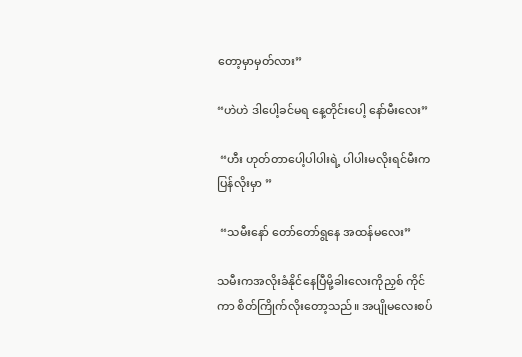တော့မှာမှတ်လား”

“ဟဲဟဲ ဒါပေါ့ခင်မရ နေ့တိုင်းပေါ့ နော်မီးလေး”

 “ဟီး ဟုတ်တာပေါ့ပါပါးရဲ့ ပါပါးမလိုးရင်မီးကပြန်လိုးမှာ ”

 “သမီးနော် တော်တော်ရွနေ အထန်မလေး”

သမီးကအလိုးခံနိုင်နေပြီမို့ခါးလေးကိုညှစ် ကိုင်ကာ စိတ်ကြိုက်လိုးတော့သည်။ အပျိုမလေးစပ်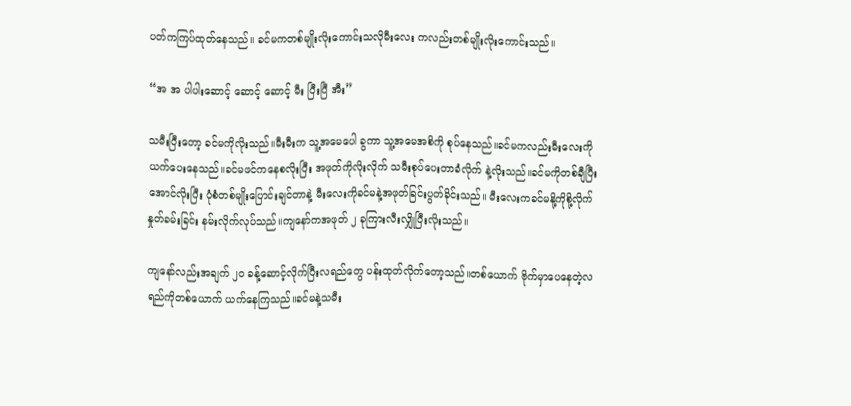ပတ်ကကြပ်ထုတ်နေသည်။ ခင်မကတစ်မျိုးလိုးကောင်းသလိုမီးလေး ကလည်းတစ်မျိုးလိုးကောင်းသည်။

“အ အ ပါပါးဆောင့် ဆောင့် ဆောင့် မီး ပြီးပြီ အီး”

သမီးပြီးတော့ ခင်မကိုလိုးသည်။မီးမီးက သူ့အမေပေါ ခွကာ သူ့အမေအစိကို စုပ်နေသည်။ခင်မကလည်းမီးလေးကို ယက်ပေးနေသည်။ခင်မဖင်ကနေစလိုးပြီး အဖုတ်ကိုလိုးလိုက် သမီးစုပ်ပေးတာခံလိုက် နဲ့လိုးသည်။ခင်မကိုတစ်ချီပြီးအောင်လိုးပြီး ပုံစံတစ်မျိုးပြောင်းချင်တာနဲ့ မီးလေးကိုခင်မနဲ့အဖုတ်ခြင်းပွတ်ခိုင်းသည်။ မီးလေးကခင်မနို့ကိုစို့လိုက် နှုတ်ခမ်းခြင်း နမ်းလိုက်လုပ်သည်။ကျနော်ကအဖုတ် ၂ ခုကြားလီးလျှိုပြီးလိုးသည်။

ကျနော်လည်းအချက် ၂၀ ခန့်ဆောင့်လိုက်ပြီးလရည်တွေ ပန်းထုတ်လိုက်တော့သည်။တစ်ယောက် ဗိုက်မှာပေနေတဲ့လရည်ကိုတစ်ယောက် ယက်နေကြသည်။ခင်မနဲ့သမီး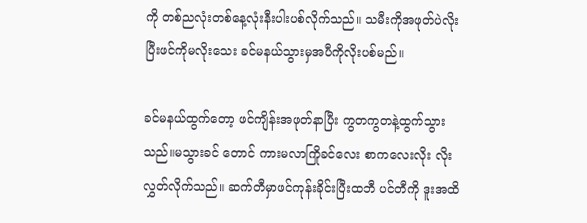ကို တစ်ညလုံးတစ်နေ့လုံးနီးပါးပစ်လိုက်သည်။ သမီးကိုအဖုတ်ပဲလိုးပြီးဖင်ကိုမလိုးသေး ခင်မနယ်သွားမှအပီကိုလိုးပစ်မည်။

ခင်မနယ်ထွက်တော့ ဖင်ကျိန်းအဖုတ်နာပြီး ကွတကွတနဲ့ထွက်သွားသည်။မသွားခင် တောင် ကားမလာကြိုခင်လေး စာကလေးလိုး လိုးလွှတ်လိုက်သည်။ ဆက်တီမှာဖင်ကုန်းခိုင်းပြီးထဘီ ပင်တီကို ဒူးအထိ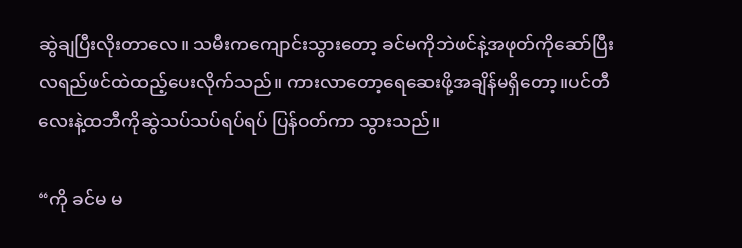ဆွဲချပြီးလိုးတာလေ။ သမီးကကျောင်းသွားတော့ ခင်မကိုဘဲဖင်နဲ့အဖုတ်ကိုဆော်ပြီး လရည်ဖင်ထဲထည့်ပေးလိုက်သည်။ ကားလာတော့ရေဆေးဖို့အချိန်မရှိတော့။ပင်တီလေးနဲ့ထဘီကိုဆွဲသပ်သပ်ရပ်ရပ် ပြန်ဝတ်ကာ သွားသည်။

“ကို ခင်မ မ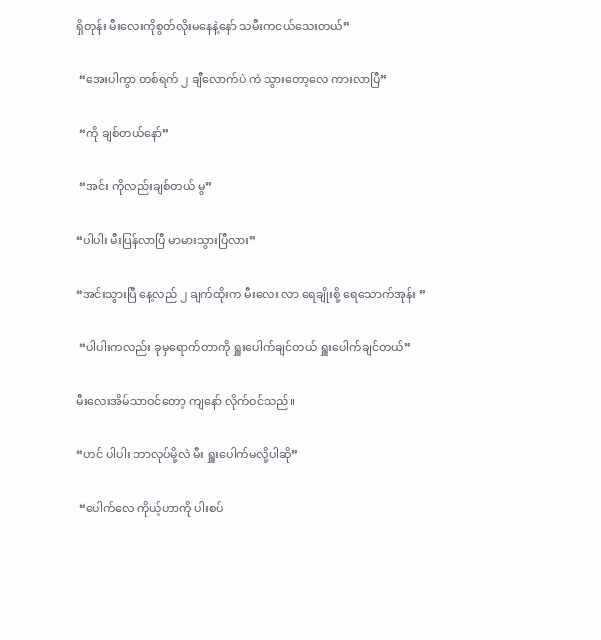ရှိတုန်း မီးလေးကိုစွတ်လိုးမနေနဲ့နော် သမီးကငယ်သေးတယ်”

 “အေးပါကွာ တစ်ရက် ၂ ချီလောက်ပဲ ကဲ သွားတော့လေ ကားလာပြီ”

 “ကို ချစ်တယ်နော်”

 “အင်း ကိုလည်းချစ်တယ် မွ”

“ပါပါး မီးပြန်လာပြီ မာမားသွားပြီလား”

“အင်းသွားပြီ နေ့လည် ၂ ချက်ထိုးက မီးလေး လာ ရေချိုးစို့ ရေသောက်အုန်း ”

 “ပါပါးကလည်း ခုမှရောက်တာကို ရှူးပေါက်ချင်တယ် ရှူးပေါက်ချင်တယ်”

မီးလေးအိမ်သာဝင်တော့ ကျနော် လိုက်ဝင်သည်။

“ဟင် ပါပါး ဘာလုပ်မို့လဲ မီး ရှူးပေါက်မလို့ပါဆို”

 “ပေါက်လေ ကိုယ့်ဟာကို ပါးစပ်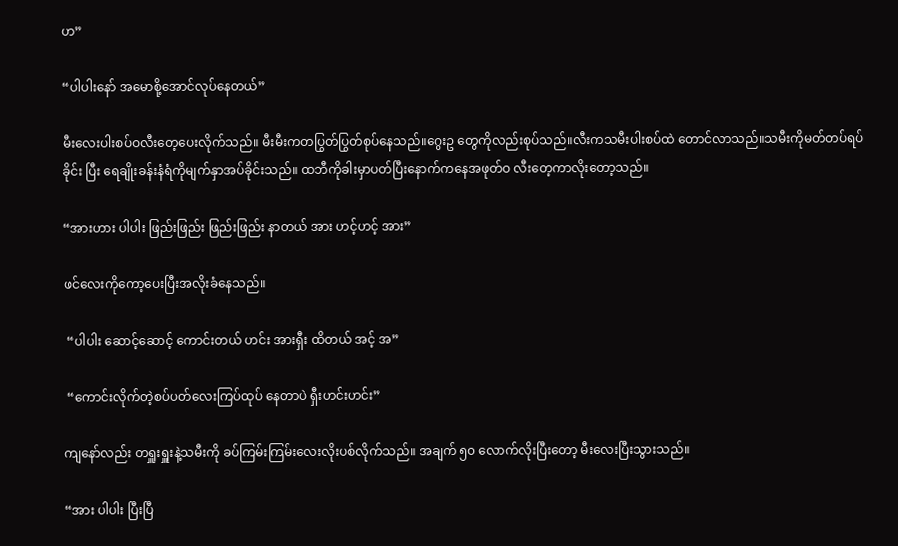ဟ”

“ပါပါးနော် အမောစို့အောင်လုပ်နေတယ်”

မီးလေးပါးစပ်ဝလီးတေ့ပေးလိုက်သည်။ မီးမီးကတပြွတ်ပြွတ်စုပ်နေသည်။ဂွေးဥ တွေကိုလည်းစုပ်သည်။လီးကသမီးပါးစပ်ထဲ တောင်လာသည်။သမီးကိုမတ်တပ်ရပ်ခိုင်း ပြီး ရေချိုးခန်းနံရံကိုမျက်နှာအပ်ခိုင်းသည်။ ထဘီကိုခါးမှာပတ်ပြီးနောက်ကနေအဖုတ်ဝ လီးတေ့ကာလိုးတော့သည်။

“အားဟား ပါပါး ဖြည်းဖြည်း ဖြည်းဖြည်း နာတယ် အား ဟင့်ဟင့် အား”

ဖင်လေးကိုကော့ပေးပြီးအလိုးခံနေသည်။

 “ပါပါး ဆောင့်ဆောင့် ကောင်းတယ် ဟင်း အားရှီး ထိတယ် အင့် အ”

 “ကောင်းလိုက်တဲ့စပ်ပတ်လေးကြပ်ထုပ် နေတာပဲ ရှီးဟင်းဟင်း”

ကျနော်လည်း တရှူးရှူးနဲ့သမီးကို ခပ်ကြမ်းကြမ်းလေးလိုးပစ်လိုက်သည်။ အချက် ၅၀ လောက်လိုးပြီးတော့ မီးလေးပြီးသွားသည်။

“အား ပါပါး ပြီးပြီ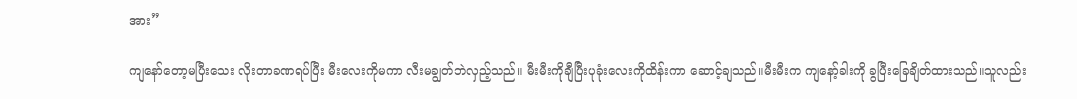အား”

ကျနော်တော့မပြီးသေး လိုးတာခဏရပ်ပြီး မီးလေးကိုမကာ လီးမချွတ်ဘဲလှည့်သည်။ မီးမီးကိုချီပြီးပုခုံးလေးကိုထိန်းကာ ဆောင့်ချသည်။မီးမီးက ကျနော့်ခါးကို ခွပြီးခြေချိတ်ထားသည်။သူလည်း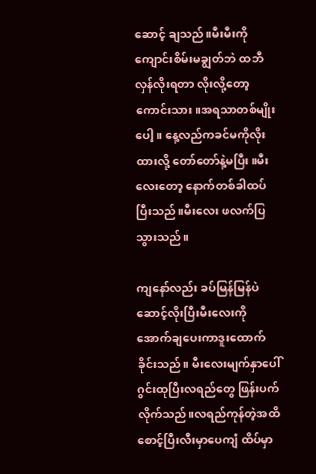ဆောင့် ချသည်။မီးမီးကိုကျောင်းစိမ်းမချွတ်ဘဲ ထဘီလှန်လိုးရတာ လိုးလို့တော့ကောင်းသား။အရသာတစ်မျိုးပေါ့။ နေ့လည်ကခင်မကိုလိုးထားလို့ တော်တော်နဲ့မပြီး။မီးလေးတော့ နောက်တစ်ခါထပ်ပြီးသည်။မီးလေး ဖလက်ပြသွားသည်။

ကျနော်လည်း ခပ်မြန်မြန်ပဲဆောင့်လိုးပြီးမီးလေးကို အောက်ချပေးကာဒူးထောက်ခိုင်းသည်။ မီးလေးမျက်နှာပေါ်ဂွင်းထုပြီးလရည်တွေ ဖြန်းပက်လိုက်သည်။လရည်ကုန်တဲ့အထိ စောင့်ပြီးလီးမှာပေကျံ ထိပ်မှာ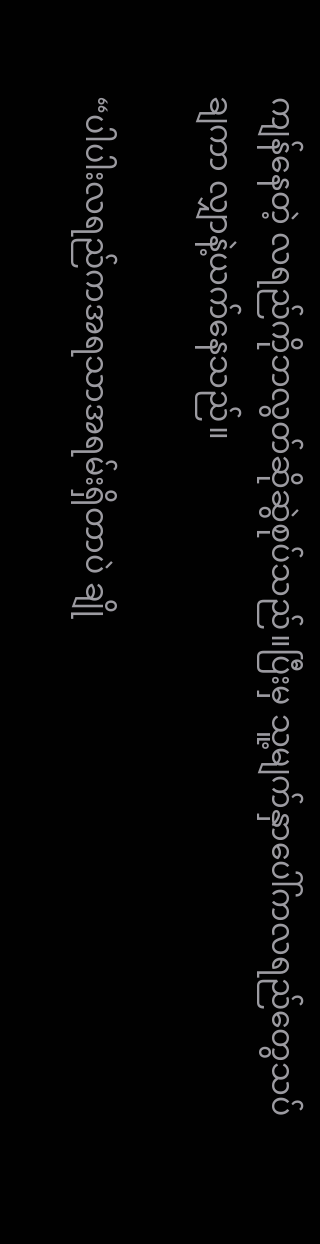ကျန်နေတဲ့ လရည်ကိုဘလွတ်ဆိုဆွဲစုပ်သည်။ပြီးမှ သူ့မျက်နှာပေါ်ကလရည်တွေသပ်ချကာ လျှာနဲ့ယက်နေသည်။

“ပါပါးလရည်ကအရသာအရမ်းရှိတာပဲ ချို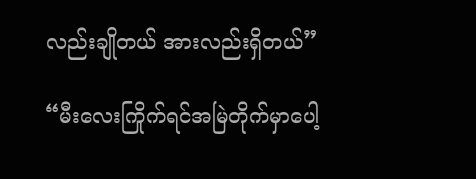လည်းချိုတယ် အားလည်းရှိတယ်”

“မီးလေးကြိုက်ရင်အမြဲတိုက်မှာပေါ့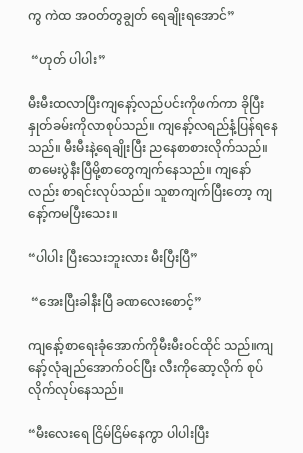ကွ ကဲထ အဝတ်တွချွတ် ရေချိုးရအောင်”

 “ဟုတ် ပါပါး”

မီးမီးထလာပြီးကျနော့်လည်ပင်းကိုဖက်ကာ ခိုပြီးနှုတ်ခမ်းကိုလာစုပ်သည်။ ကျနော့်လရည်နံ့ပြန်ရနေသည်။ မီးမီးနဲ့ရေချိုးပြီး ညနေစာစားလိုက်သည်။ စာမေးပွဲနီးပြီမို့စာတွေကျက်နေသည်။ ကျနော်လည်း စာရင်းလုပ်သည်။ သူစာကျက်ပြီးတော့ ကျနော့်ကမပြီးသေး။

“ပါပါး ပြီးသေးဘူးလား မီးပြီးပြီ”

 “အေးပြီးခါနီးပြီ ခဏလေးစောင့်”

ကျနော့်စာရေးခုံအောက်ကိုမီးမီးဝင်ထိုင် သည်။ကျနော့်လုံချည်အောက်ဝင်ပြီး လီးကိုဆော့လိုက် စုပ်လိုက်လုပ်နေသည်။

“မီးလေးရေ ငြိမ်ငြိမ်နေကွာ ပါပါးပြီး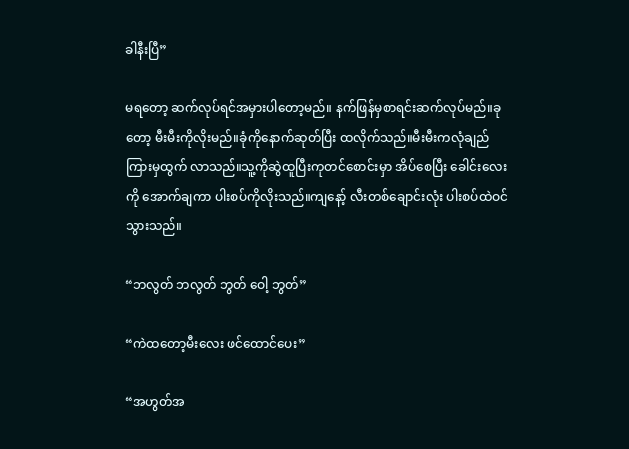ခါနီးပြီ”

မရတော့ ဆက်လုပ်ရင်အမှားပါတော့မည်။ နက်ဖြန်မှစာရင်းဆက်လုပ်မည်။ခုတော့ မီးမီးကိုလိုးမည်။ခုံကိုနောက်ဆုတ်ပြီး ထလိုက်သည်။မီးမီးကလုံချည်ကြားမှထွက် လာသည်။သူ့ကိုဆွဲထူပြီးကုတင်စောင်းမှာ အိပ်စေပြီး ခေါင်းလေးကို အောက်ချကာ ပါးစပ်ကိုလိုးသည်။ကျနော့် လီးတစ်ချောင်းလုံး ပါးစပ်ထဲဝင်သွားသည်။

“ဘလွတ် ဘလွတ် ဘွတ် ဝေါ့ ဘွတ်”

“ကဲထတော့မီးလေး ဖင်ထောင်ပေး”

“အဟွတ်အ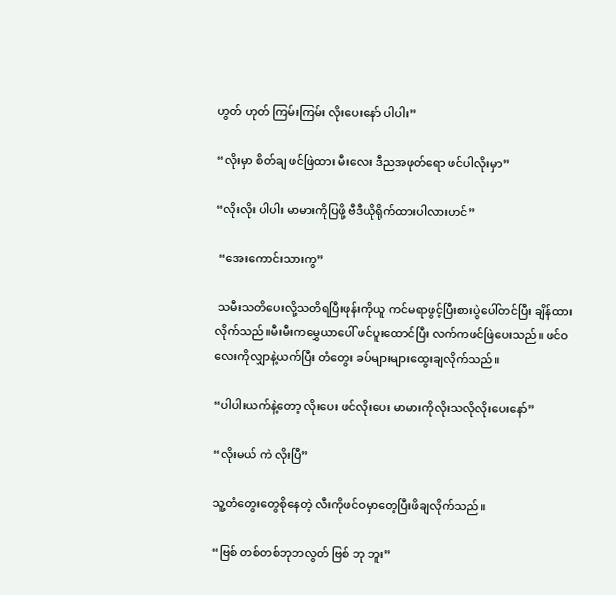ဟွတ် ဟုတ် ကြမ်းကြမ်း လိုးပေးနော် ပါပါး”

“လိုးမှာ စိတ်ချ ဖင်ဖြဲထား မီးလေး ဒီညအဖုတ်ရော ဖင်ပါလိုးမှာ”

“လိုးလိုး ပါပါး မာမားကိုပြဖို့ ဗီဒီယိုရိုက်ထားပါလားဟင်”

 “အေးကောင်းသားကွ”

 သမီးသတိပေးလို့သတိရပြီးဖုန်းကိုယူ ကင်မရာဖွင့်ပြီးစားပွဲပေါ်တင်ပြီး ချိန်ထားလိုက်သည်။မီးမီးကမွှေယာပေါ် ဖင်ပူးထောင်ပြီး လက်ကဖင်ဖြဲပေးသည်။ ဖင်ဝလေးကိုလျှာနဲ့ယက်ပြီး တံတွေး ခပ်များများထွေးချလိုက်သည်။

“ပါပါးယက်နဲ့တော့ လိုးပေး ဖင်လိုးပေး မာမားကိုလိုးသလိုလိုးပေးနော်”

“လိုးမယ် ကဲ လိုးပြီ”

သူ့တံတွေးတွေစိုနေတဲ့ လီးကိုဖင်ဝမှာတေ့ပြီးဖိချလိုက်သည်။

“ဗြစ် တစ်တစ်ဘုဘလွတ် ဗြစ် ဘု ဘူး”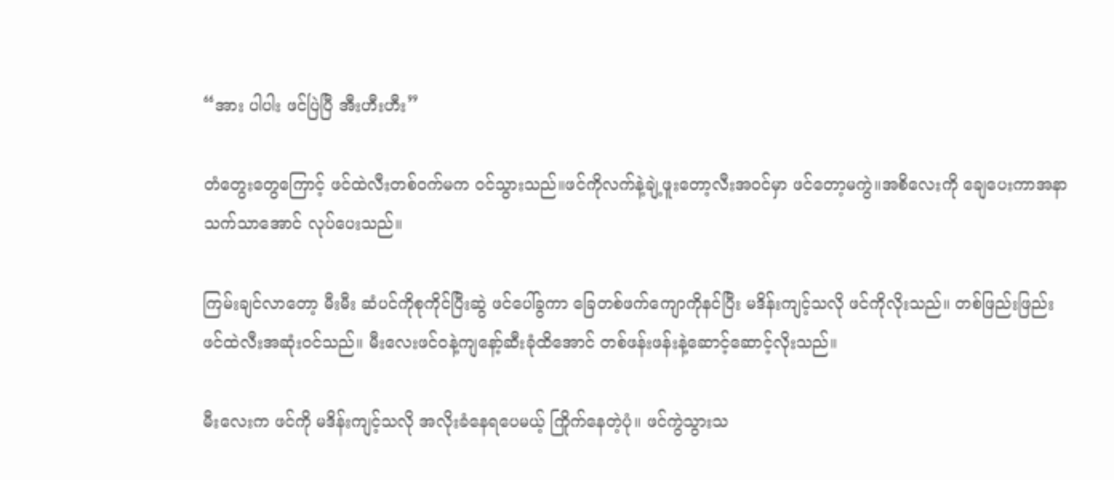“အား ပါပါး ဖင်ပြဲပြီ အီးဟီးဟီး”

တံတွေးတွေကြောင့် ဖင်ထဲလီးတစ်ဝက်မက ဝင်သွားသည်။ဖင်ကိုလက်နဲ့ချဲ့ဖူးတော့လီးအဝင်မှာ ဖင်တော့မကွဲ။အစိလေးကို ချေပေးကာအနာသက်သာအောင် လုပ်ပေးသည်။

ကြမ်းချင်လာတော့ မီးမီး ဆံပင်ကိုစုကိုင်ပြီးဆွဲ ဖင်ပေါ်ခွကာ ခြေတစ်ဖက်ကျောကိုနင်ပြီး မဒိန်းကျင့်သလို ဖင်ကိုလိုးသည်။ တစ်ဖြည်းဖြည်းဖင်ထဲလီးအဆုံးဝင်သည်။ မီးလေးဖင်ဝနဲ့ကျနော့်ဆီးခုံထိအောင် တစ်ဖန်းဖန်းနဲ့ဆောင့်ဆောင့်လိုးသည်။

မီးလေးက ဖင်ကို မဒိန်းကျင့်သလို အလိုးခံနေရပေမယ့် ကြိုက်နေတဲ့ပုံ။ ဖင်ကွဲသွားသ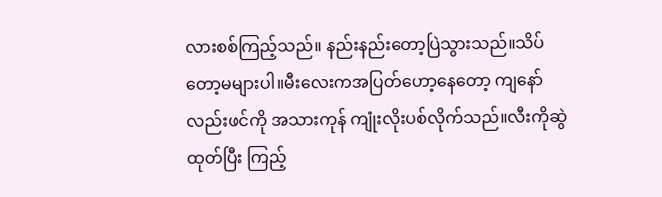လားစစ်ကြည့်သည်။ နည်းနည်းတော့ပြဲသွားသည်။သိပ်တော့မများပါ။မီးလေးကအပြတ်ဟော့နေတော့ ကျနော်လည်းဖင်ကို အသားကုန် ကျုံးလိုးပစ်လိုက်သည်။လီးကိုဆွဲထုတ်ပြီး ကြည့်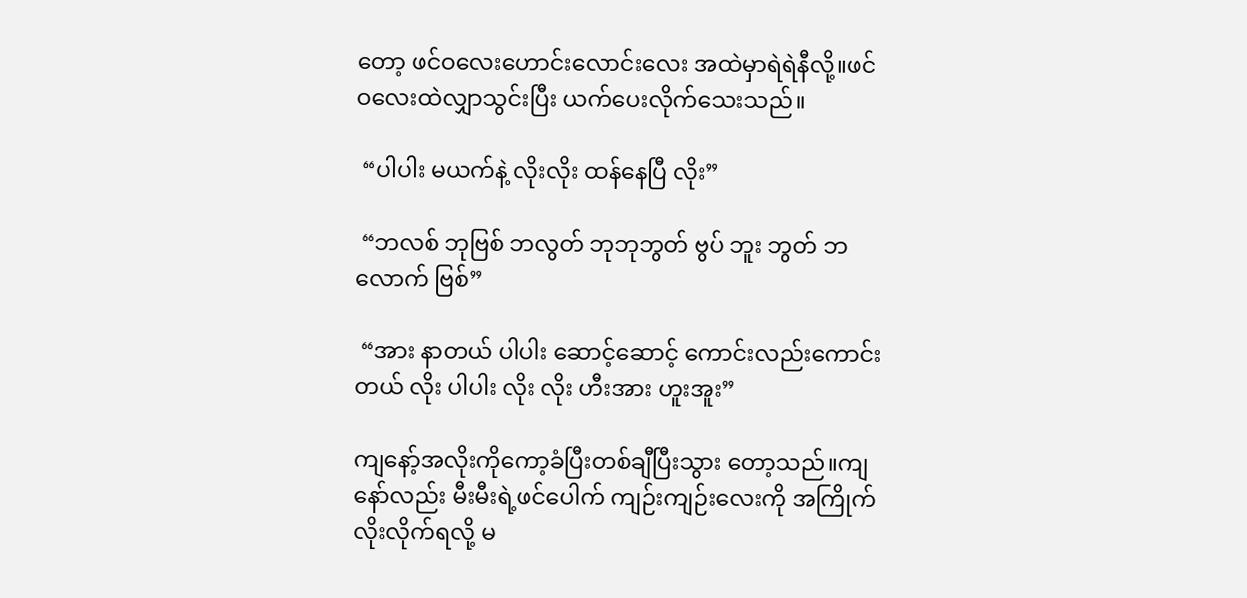တော့ ဖင်ဝလေးဟောင်းလောင်းလေး အထဲမှာရဲရဲနီလို့။ဖင်ဝလေးထဲလျှာသွင်းပြီး ယက်ပေးလိုက်သေးသည်။

 “ပါပါး မယက်နဲ့ လိုးလိုး ထန်နေပြီ လိုး”

 “ဘလစ် ဘုဗြစ် ဘလွတ် ဘုဘုဘွတ် ဗွပ် ဘူး ဘွတ် ဘလောက် ဗြစ်”

 “အား နာတယ် ပါပါး ဆောင့်ဆောင့် ကောင်းလည်းကောင်းတယ် လိုး ပါပါး လိုး လိုး ဟီးအား ဟူးအူး”

ကျနော့်အလိုးကိုကော့ခံပြီးတစ်ချီပြီးသွား တော့သည်။ကျနော်လည်း မီးမီးရဲ့ဖင်ပေါက် ကျဉ်းကျဉ်းလေးကို အကြိုက်လိုးလိုက်ရလို့ မ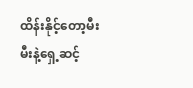ထိန်းနိုင့်တော့မီးမီးနဲ့ရှေ့ဆင့်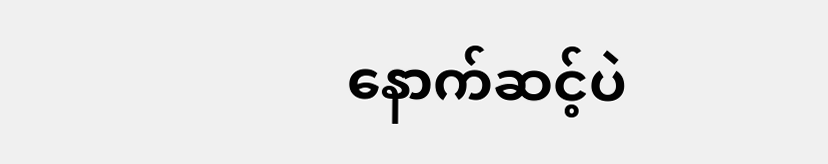နောက်ဆင့်ပဲ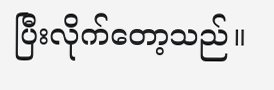ပြီးလိုက်တော့သည်။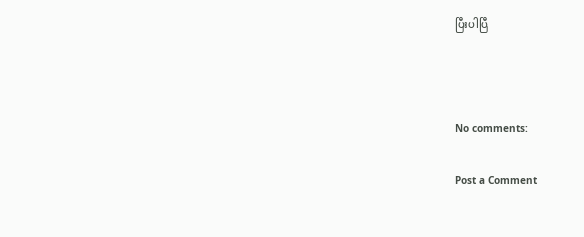ပြီးပါပြီ



No comments:

Post a Comment